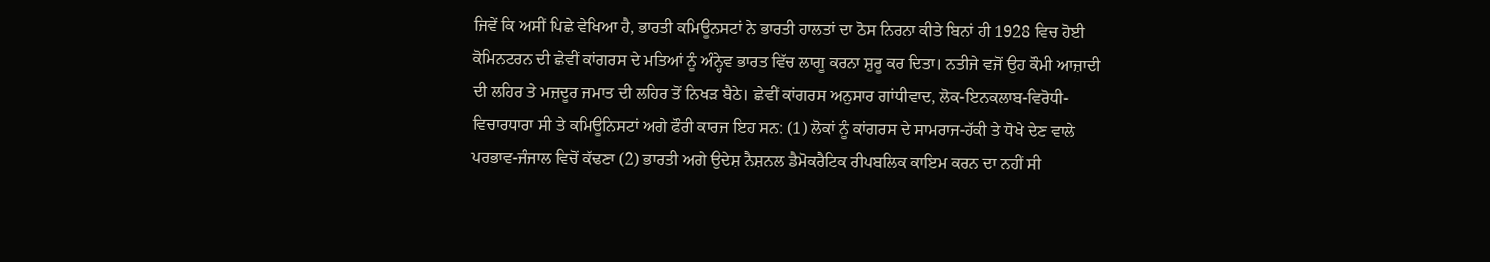ਜਿਵੇਂ ਕਿ ਅਸੀਂ ਪਿਛੇ ਵੇਖਿਆ ਹੈ, ਭਾਰਤੀ ਕਮਿਊਨਸਟਾਂ ਨੇ ਭਾਰਤੀ ਹਾਲਤਾਂ ਦਾ ਠੋਸ ਨਿਰਨਾ ਕੀਤੇ ਬਿਨਾਂ ਹੀ 1928 ਵਿਚ ਹੋਈ ਕੋਮਿਨਟਰਨ ਦੀ ਛੇਵੀਂ ਕਾਂਗਰਸ ਦੇ ਮਤਿਆਂ ਨੂੰ ਅੰਨ੍ਹੇਵ ਭਾਰਤ ਵਿੱਚ ਲਾਗੂ ਕਰਨਾ ਸ਼ੁਰੂ ਕਰ ਦਿਤਾ। ਨਤੀਜੇ ਵਜੋਂ ਉਹ ਕੌਮੀ ਆਜ਼ਾਦੀ ਦੀ ਲਹਿਰ ਤੇ ਮਜ਼ਦੂਰ ਜਮਾਤ ਦੀ ਲਹਿਰ ਤੋਂ ਨਿਖੜ ਬੈਠੇ। ਛੇਵੀਂ ਕਾਂਗਰਸ ਅਨੁਸਾਰ ਗਾਂਧੀਵਾਦ, ਲੋਕ-ਇਨਕਲਾਬ-ਵਿਰੋਧੀ-ਵਿਚਾਰਧਾਰਾ ਸੀ ਤੇ ਕਮਿਊਨਿਸਟਾਂ ਅਗੇ ਫੌਰੀ ਕਾਰਜ ਇਹ ਸਨ: (1) ਲੋਕਾਂ ਨੂੰ ਕਾਂਗਰਸ ਦੇ ਸਾਮਰਾਜ-ਹੱਕੀ ਤੇ ਧੋਖੇ ਦੇਣ ਵਾਲੇ ਪਰਭਾਵ-ਜੰਜਾਲ ਵਿਚੋਂ ਕੱਢਣਾ (2) ਭਾਰਤੀ ਅਗੇ ਉਦੇਸ਼ ਨੈਸ਼ਨਲ ਡੈਮੋਕਰੈਟਿਕ ਰੀਪਬਲਿਕ ਕਾਇਮ ਕਰਨ ਦਾ ਨਹੀਂ ਸੀ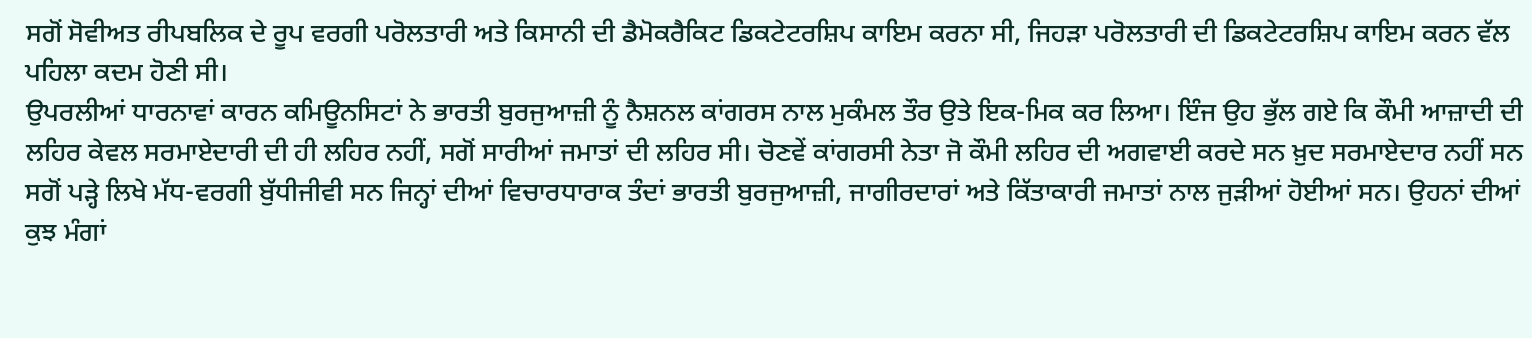ਸਗੋਂ ਸੋਵੀਅਤ ਰੀਪਬਲਿਕ ਦੇ ਰੂਪ ਵਰਗੀ ਪਰੋਲਤਾਰੀ ਅਤੇ ਕਿਸਾਨੀ ਦੀ ਡੈਮੋਕਰੈਕਿਟ ਡਿਕਟੇਟਰਸ਼ਿਪ ਕਾਇਮ ਕਰਨਾ ਸੀ, ਜਿਹੜਾ ਪਰੋਲਤਾਰੀ ਦੀ ਡਿਕਟੇਟਰਸ਼ਿਪ ਕਾਇਮ ਕਰਨ ਵੱਲ ਪਹਿਲਾ ਕਦਮ ਹੋਣੀ ਸੀ।
ਉਪਰਲੀਆਂ ਧਾਰਨਾਵਾਂ ਕਾਰਨ ਕਮਿਊਨਸਿਟਾਂ ਨੇ ਭਾਰਤੀ ਬੁਰਜੁਆਜ਼ੀ ਨੂੰ ਨੈਸ਼ਨਲ ਕਾਂਗਰਸ ਨਾਲ ਮੁਕੰਮਲ ਤੌਰ ਉਤੇ ਇਕ-ਮਿਕ ਕਰ ਲਿਆ। ਇੰਜ ਉਹ ਭੁੱਲ ਗਏ ਕਿ ਕੌਮੀ ਆਜ਼ਾਦੀ ਦੀ ਲਹਿਰ ਕੇਵਲ ਸਰਮਾਏਦਾਰੀ ਦੀ ਹੀ ਲਹਿਰ ਨਹੀਂ, ਸਗੋਂ ਸਾਰੀਆਂ ਜਮਾਤਾਂ ਦੀ ਲਹਿਰ ਸੀ। ਚੋਣਵੇਂ ਕਾਂਗਰਸੀ ਨੇਤਾ ਜੋ ਕੌਮੀ ਲਹਿਰ ਦੀ ਅਗਵਾਈ ਕਰਦੇ ਸਨ ਖ਼ੁਦ ਸਰਮਾਏਦਾਰ ਨਹੀਂ ਸਨ ਸਗੋਂ ਪੜ੍ਹੇ ਲਿਖੇ ਮੱਧ-ਵਰਗੀ ਬੁੱਧੀਜੀਵੀ ਸਨ ਜਿਨ੍ਹਾਂ ਦੀਆਂ ਵਿਚਾਰਧਾਰਾਕ ਤੰਦਾਂ ਭਾਰਤੀ ਬੁਰਜੁਆਜ਼ੀ, ਜਾਗੀਰਦਾਰਾਂ ਅਤੇ ਕਿੱਤਾਕਾਰੀ ਜਮਾਤਾਂ ਨਾਲ ਜੁੜੀਆਂ ਹੋਈਆਂ ਸਨ। ਉਹਨਾਂ ਦੀਆਂ ਕੁਝ ਮੰਗਾਂ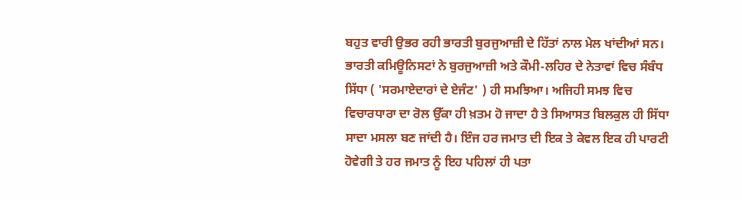ਬਹੁਤ ਵਾਰੀ ਉਭਰ ਰਹੀ ਭਾਰਤੀ ਬੁਰਜੁਆਜ਼ੀ ਦੇ ਹਿੱਤਾਂ ਨਾਲ ਮੇਲ ਖਾਂਦੀਆਂ ਸਨ। ਭਾਰਤੀ ਕਮਿਊਨਿਸਟਾਂ ਨੇ ਬੁਰਜੁਆਜ਼ੀ ਅਤੇ ਕੌਮੀ-ਲਹਿਰ ਦੇ ਨੇਤਾਵਾਂ ਵਿਚ ਸੰਬੰਧ ਸਿੱਧਾ ( 'ਸਰਮਾਏਦਾਰਾਂ ਦੇ ਏਜੰਟ' ) ਹੀ ਸਮਝਿਆ। ਅਜਿਹੀ ਸਮਝ ਵਿਚ ਵਿਚਾਰਧਾਰਾ ਦਾ ਰੋਲ ਉੱਕਾ ਹੀ ਖ਼ਤਮ ਹੋ ਜਾਦਾ ਹੈ ਤੇ ਸਿਆਸਤ ਬਿਲਕੁਲ ਹੀ ਸਿੱਧਾ ਸਾਦਾ ਮਸਲਾ ਬਣ ਜਾਂਦੀ ਹੈ। ਇੰਜ ਹਰ ਜਮਾਤ ਦੀ ਇਕ ਤੇ ਕੇਵਲ ਇਕ ਹੀ ਪਾਰਟੀ ਹੋਵੇਗੀ ਤੇ ਹਰ ਜਮਾਤ ਨੂੰ ਇਹ ਪਹਿਲਾਂ ਹੀ ਪਤਾ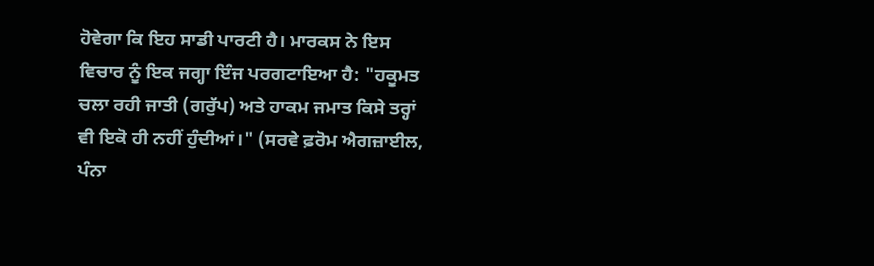ਹੋਵੇਗਾ ਕਿ ਇਹ ਸਾਡੀ ਪਾਰਟੀ ਹੈ। ਮਾਰਕਸ ਨੇ ਇਸ ਵਿਚਾਰ ਨੂੰ ਇਕ ਜਗ੍ਹਾ ਇੰਜ ਪਰਗਟਾਇਆ ਹੈ: "ਹਕੂਮਤ ਚਲਾ ਰਹੀ ਜਾਤੀ (ਗਰੁੱਪ) ਅਤੇ ਹਾਕਮ ਜਮਾਤ ਕਿਸੇ ਤਰ੍ਹਾਂ ਵੀ ਇਕੋ ਹੀ ਨਹੀਂ ਹੁੰਦੀਆਂ।" (ਸਰਵੇ ਫ਼ਰੋਮ ਐਗਜ਼ਾਈਲ, ਪੰਨਾ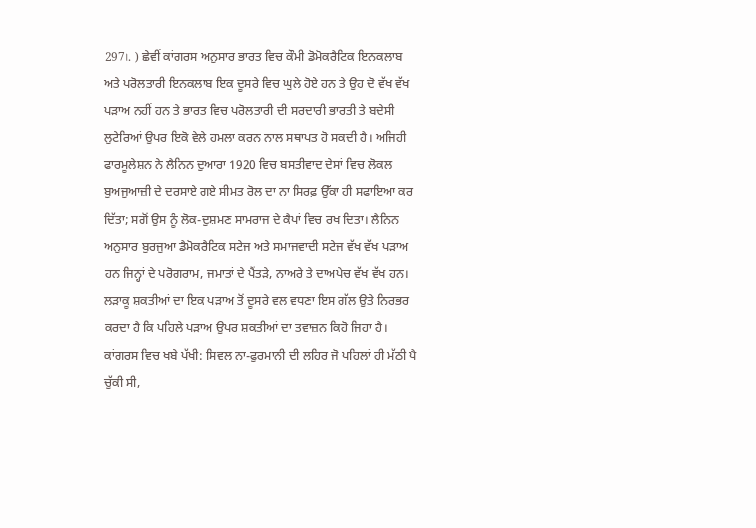297।. ) ਛੇਵੀਂ ਕਾਂਗਰਸ ਅਨੁਸਾਰ ਭਾਰਤ ਵਿਚ ਕੌਮੀ ਡੋਮੋਕਰੈਟਿਕ ਇਨਕਲਾਬ ਅਤੇ ਪਰੋਲਤਾਰੀ ਇਨਕਲਾਬ ਇਕ ਦੂਸਰੇ ਵਿਚ ਘੁਲੇ ਹੋਏ ਹਨ ਤੇ ਉਹ ਦੋ ਵੱਖ ਵੱਖ ਪੜਾਅ ਨਹੀਂ ਹਨ ਤੇ ਭਾਰਤ ਵਿਚ ਪਰੋਲਤਾਰੀ ਦੀ ਸਰਦਾਰੀ ਭਾਰਤੀ ਤੇ ਬਦੇਸੀ ਲੁਟੇਰਿਆਂ ਉਪਰ ਇਕੋ ਵੇਲੇ ਹਮਲਾ ਕਰਨ ਨਾਲ ਸਥਾਪਤ ਹੋ ਸਕਦੀ ਹੈ। ਅਜਿਹੀ ਫਾਰਮੂਲੇਸ਼ਨ ਨੇ ਲੈਨਿਨ ਦੁਆਰਾ 1920 ਵਿਚ ਬਸਤੀਵਾਦ ਦੇਸਾਂ ਵਿਚ ਲੋਕਲ ਬੁਅਜੁਆਜ਼ੀ ਦੇ ਦਰਸਾਏ ਗਏ ਸੀਮਤ ਰੋਲ ਦਾ ਨਾ ਸਿਰਫ਼ ਉੱਕਾ ਹੀ ਸਫਾਇਆ ਕਰ ਦਿੱਤਾ; ਸਗੋਂ ਉਸ ਨੂੰ ਲੋਕ-ਦੁਸ਼ਮਣ ਸਾਮਰਾਜ ਦੇ ਕੈਪਾਂ ਵਿਚ ਰਖ ਦਿਤਾ। ਲੈਨਿਨ ਅਨੁਸਾਰ ਬੁਰਜੁਆ ਡੈਮੋਕਰੈਟਿਕ ਸਟੇਜ ਅਤੇ ਸਮਾਜਵਾਦੀ ਸਟੇਜ ਵੱਖ ਵੱਖ ਪੜਾਅ ਹਨ ਜਿਨ੍ਹਾਂ ਦੇ ਪਰੋਗਰਾਮ, ਜਮਾਤਾਂ ਦੇ ਪੈਂਤੜੇ, ਨਾਅਰੇ ਤੇ ਦਾਅਪੇਚ ਵੱਖ ਵੱਖ ਹਨ। ਲੜਾਕੂ ਸ਼ਕਤੀਆਂ ਦਾ ਇਕ ਪੜਾਅ ਤੋਂ ਦੂਸਰੇ ਵਲ ਵਧਣਾ ਇਸ ਗੱਲ ਉਤੇ ਨਿਰਭਰ ਕਰਦਾ ਹੈ ਕਿ ਪਹਿਲੇ ਪੜਾਅ ਉਪਰ ਸ਼ਕਤੀਆਂ ਦਾ ਤਵਾਜ਼ਨ ਕਿਹੋ ਜਿਹਾ ਹੈ।
ਕਾਂਗਰਸ ਵਿਚ ਖਬੇ ਪੱਖੀ: ਸਿਵਲ ਨਾ-ਫੁਰਮਾਨੀ ਦੀ ਲਹਿਰ ਜੋ ਪਹਿਲਾਂ ਹੀ ਮੱਠੀ ਪੈ ਚੁੱਕੀ ਸੀ,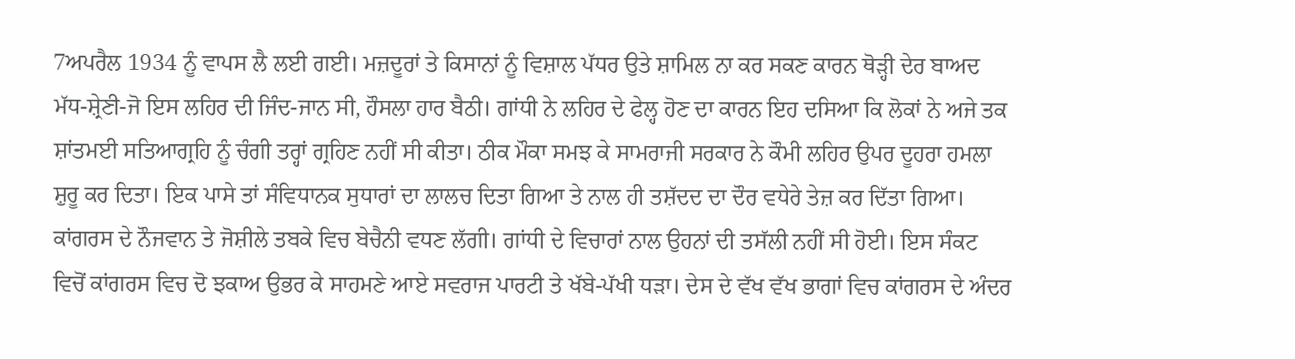7ਅਪਰੈਲ 1934 ਨੂੰ ਵਾਪਸ ਲੈ ਲਈ ਗਈ। ਮਜ਼ਦੂਰਾਂ ਤੇ ਕਿਸਾਨਾਂ ਨੂੰ ਵਿਸ਼ਾਲ ਪੱਧਰ ਉਤੇ ਸ਼ਾਮਿਲ ਨਾ ਕਰ ਸਕਣ ਕਾਰਨ ਥੋੜ੍ਹੀ ਦੇਰ ਬਾਅਦ ਮੱਧ-ਸ਼੍ਰੇਣੀ-ਜੋ ਇਸ ਲਹਿਰ ਦੀ ਜਿੰਦ-ਜਾਨ ਸੀ, ਹੌਸਲਾ ਹਾਰ ਬੈਠੀ। ਗਾਂਧੀ ਨੇ ਲਹਿਰ ਦੇ ਫੇਲ੍ਹ ਹੋਣ ਦਾ ਕਾਰਨ ਇਹ ਦਸਿਆ ਕਿ ਲੋਕਾਂ ਨੇ ਅਜੇ ਤਕ ਸ਼ਾਂਤਮਈ ਸਤਿਆਗ੍ਰਹਿ ਨੂੰ ਚੰਗੀ ਤਰ੍ਹਾਂ ਗ੍ਰਹਿਣ ਨਹੀਂ ਸੀ ਕੀਤਾ। ਠੀਕ ਮੌਕਾ ਸਮਝ ਕੇ ਸਾਮਰਾਜੀ ਸਰਕਾਰ ਨੇ ਕੌਮੀ ਲਹਿਰ ਉਪਰ ਦੂਹਰਾ ਹਮਲਾ ਸ਼ੁਰੂ ਕਰ ਦਿਤਾ। ਇਕ ਪਾਸੇ ਤਾਂ ਸੰਵਿਧਾਨਕ ਸੁਧਾਰਾਂ ਦਾ ਲਾਲਚ ਦਿਤਾ ਗਿਆ ਤੇ ਨਾਲ ਹੀ ਤਸ਼ੱਦਦ ਦਾ ਦੌਰ ਵਧੇਰੇ ਤੇਜ਼ ਕਰ ਦਿੱਤਾ ਗਿਆ। ਕਾਂਗਰਸ ਦੇ ਨੌਜਵਾਨ ਤੇ ਜੋਸ਼ੀਲੇ ਤਬਕੇ ਵਿਚ ਬੇਚੈਨੀ ਵਧਣ ਲੱਗੀ। ਗਾਂਧੀ ਦੇ ਵਿਚਾਰਾਂ ਨਾਲ ਉਹਨਾਂ ਦੀ ਤਸੱਲੀ ਨਹੀਂ ਸੀ ਹੋਈ। ਇਸ ਸੰਕਟ ਵਿਚੋਂ ਕਾਂਗਰਸ ਵਿਚ ਦੋ ਝਕਾਅ ਉਭਰ ਕੇ ਸਾਹਮਣੇ ਆਏ ਸਵਰਾਜ ਪਾਰਟੀ ਤੇ ਖੱਬੇ-ਪੱਖੀ ਧੜਾ। ਦੇਸ ਦੇ ਵੱਖ ਵੱਖ ਭਾਗਾਂ ਵਿਚ ਕਾਂਗਰਸ ਦੇ ਅੰਦਰ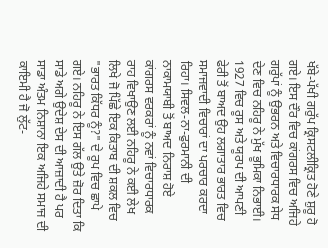ਖੱਬੇ-ਪੱਖੀ ਗਰੁੱਪ ਕ੍ਰਿਸਟਲੀਕ੍ਰਿਤ ਹੋਣੇ ਸ਼ੁਰੂ ਹੋ ਗਏ। ਇਸ ਦੌਰ ਵਿਚ ਕਾਂਗਰਸ ਵਿਚ ਅਜਿਹੇ ਗਰੁੱਪਾਂ ਨੂੰ ਉਭਰਨ ਅਤੇ ਵਿਚਾਰਧਾਰਕ ਸੇਧ ਦੇਣ ਵਿਚ ਨਹਿਰੂ ਨੇ ਮੁੱਖ ਭੂਮਿਕਾ ਨਿਭਾਈ। 1927 ਵਿਚ ਰੂਸ ਅਤੇ ਯੂਰਪ ਦੀ ਆਪਣੀ ਫੇਰੀ ਤੋਂ ਬਾਅਦ ਉਹ ਲਗਾਤਾਰ ਭਾਰਤ ਵਿਚ ਸਮਾਜਵਾਦੀ ਵਿਚਾਰਾਂ ਦਾ ਪਰਚਾਰ ਕਰਦਾ ਰਿਹਾ। ਸਿਵਲ-ਨਾ-ਫੁਰਮਾਨੀ ਦੀ ਨਾਕਾਮਯਾਬੀ ਤੋਂ ਬਾਅਦ ਨਿਰਾਸ਼ ਹੋਏ ਕਾਂਗਰਸ ਵਰਕਰਾਂ ਨੂੰ ਨਵਾਂ ਵਿਚਾਰਧਾਰਕ ਰਾਹ ਵਿਖਾਉਣ ਲਈ ਨਹਿਰੂ ਨੇ ਕਈ ਲੇਖ ਲਿਖੇ ਜੋ ਪਿੱਛੇ ਇਕ ਕਿਤਾਬ ਦੀ ਸ਼ਕਲ ਵਿਚ "ਭਾਰਤ ਕਿੱਧਰ ਨੂੰ?" ਦੇ ਰੂਪ ਵਿਚ ਛਾਪੇ ਗਏ। ਨਹਿਰੂ ਨੇ ਇਸ ਗੱਲ ਉਤੇ ਜ਼ੋਰ ਦਿਤਾ ਕਿ ਸਾਡੇ ਅਗੇ ਉਦੇਸ਼ ਦੇਸ ਦੀ ਆਜ਼ਾਦੀ ਹੈ ਪਰ ਸਾਡਾ ਅੰਤਮ ਨਿਸ਼ਾਨਾ ਇਕ ਅਜਿਹੇ ਸਮਾਜ ਦੀ ਕਾਇਮੀ ਹੈ ਜੋ ਲੁੱਟ-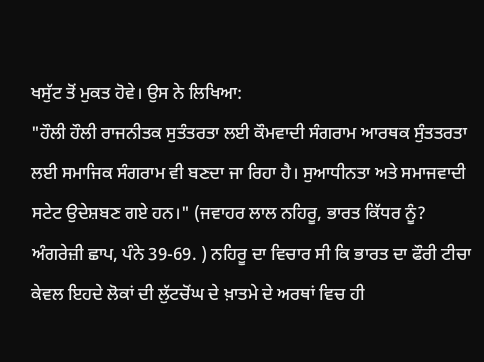ਖਸੁੱਟ ਤੋਂ ਮੁਕਤ ਹੋਵੇ। ਉਸ ਨੇ ਲਿਖਿਆ:
"ਹੌਲੀ ਹੌਲੀ ਰਾਜਨੀਤਕ ਸੁਤੰਤਰਤਾ ਲਈ ਕੌਮਵਾਦੀ ਸੰਗਰਾਮ ਆਰਥਕ ਸੁੰਤਤਰਤਾ ਲਈ ਸਮਾਜਿਕ ਸੰਗਰਾਮ ਵੀ ਬਣਦਾ ਜਾ ਰਿਹਾ ਹੈ। ਸੁਆਧੀਨਤਾ ਅਤੇ ਸਮਾਜਵਾਦੀ ਸਟੇਟ ਉਦੇਸ਼ਬਣ ਗਏ ਹਨ।" (ਜਵਾਹਰ ਲਾਲ ਨਹਿਰੂ, ਭਾਰਤ ਕਿੱਧਰ ਨੂੰ? ਅੰਗਰੇਜ਼ੀ ਛਾਪ, ਪੰਨੇ 39-69. ) ਨਹਿਰੂ ਦਾ ਵਿਚਾਰ ਸੀ ਕਿ ਭਾਰਤ ਦਾ ਫੌਰੀ ਟੀਚਾ ਕੇਵਲ ਇਹਦੇ ਲੋਕਾਂ ਦੀ ਲੁੱਟਚੋਂਘ ਦੇ ਖ਼ਾਤਮੇ ਦੇ ਅਰਥਾਂ ਵਿਚ ਹੀ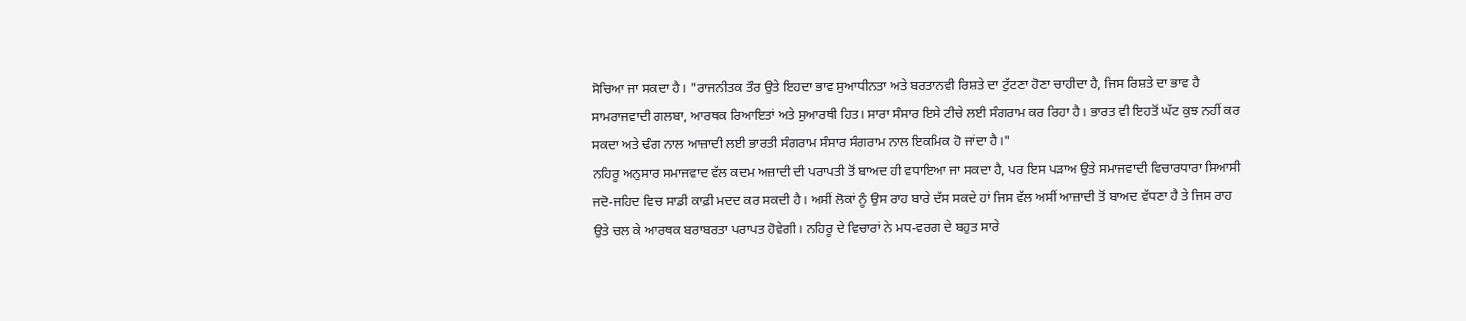ਸੋਚਿਆ ਜਾ ਸਕਦਾ ਹੈ। "ਰਾਜਨੀਤਕ ਤੌਰ ਉਤੇ ਇਹਦਾ ਭਾਵ ਸੁਆਧੀਨਤਾ ਅਤੇ ਬਰਤਾਨਵੀ ਰਿਸ਼ਤੇ ਦਾ ਟੁੱਟਣਾ ਹੋਣਾ ਚਾਹੀਦਾ ਹੈ, ਜਿਸ ਰਿਸ਼ਤੇ ਦਾ ਭਾਵ ਹੈ ਸਾਮਰਾਜਵਾਦੀ ਗਲਬਾ, ਆਰਥਕ ਰਿਆਇਤਾਂ ਅਤੇ ਸੁਆਰਥੀ ਹਿਤ। ਸਾਰਾ ਸੰਸਾਰ ਇਸੇ ਟੀਚੇ ਲਈ ਸੰਗਰਾਮ ਕਰ ਰਿਹਾ ਹੈ। ਭਾਰਤ ਵੀ ਇਹਤੋਂ ਘੱਟ ਕੁਝ ਨਹੀਂ ਕਰ ਸਕਦਾ ਅਤੇ ਢੰਗ ਨਾਲ ਆਜ਼ਾਦੀ ਲਈ ਭਾਰਤੀ ਸੰਗਰਾਮ ਸੰਸਾਰ ਸੰਗਰਾਮ ਨਾਲ ਇਕਮਿਕ ਹੋ ਜਾਂਦਾ ਹੈ।"
ਨਹਿਰੂ ਅਨੁਸਾਰ ਸਮਾਜਵਾਦ ਵੱਲ ਕਦਮ ਅਜ਼ਾਦੀ ਦੀ ਪਰਾਪਤੀ ਤੋਂ ਬਾਅਦ ਹੀ ਵਧਾਇਆ ਜਾ ਸਕਦਾ ਹੈ, ਪਰ ਇਸ ਪੜਾਅ ਉਤੇ ਸਮਾਜਵਾਦੀ ਵਿਚਾਰਧਾਰਾ ਸਿਆਸੀ ਜਦੋ-ਜਹਿਦ ਵਿਚ ਸਾਡੀ ਕਾਫ਼ੀ ਮਦਦ ਕਰ ਸਕਦੀ ਹੈ। ਅਸੀਂ ਲੋਕਾਂ ਨੂੰ ਉਸ ਰਾਹ ਬਾਰੇ ਦੱਸ ਸਕਦੇ ਹਾਂ ਜਿਸ ਵੱਲ ਅਸੀਂ ਆਜ਼ਾਦੀ ਤੋਂ ਬਾਅਦ ਵੱਧਣਾ ਹੈ ਤੇ ਜਿਸ ਰਾਹ ਉਤੇ ਚਲ ਕੇ ਆਰਥਕ ਬਰਾਬਰਤਾ ਪਰਾਪਤ ਹੋਵੇਗੀ। ਨਹਿਰੂ ਦੇ ਵਿਚਾਰਾਂ ਨੇ ਮਧ-ਵਰਗ ਦੇ ਬਹੁਤ ਸਾਰੇ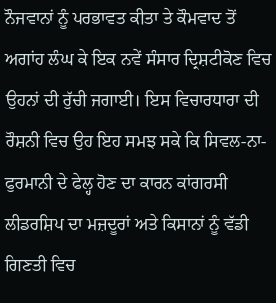ਨੌਜਵਾਨਾਂ ਨੂੰ ਪਰਭਾਵਤ ਕੀਤਾ ਤੇ ਕੌਮਵਾਦ ਤੋਂ ਅਗਾਂਹ ਲੰਘ ਕੇ ਇਕ ਨਵੇਂ ਸੰਸਾਰ ਦ੍ਰਿਸ਼ਟੀਕੋਣ ਵਿਚ ਉਹਨਾਂ ਦੀ ਰੁੱਚੀ ਜਗਾਈ। ਇਸ ਵਿਚਾਰਧਾਰਾ ਦੀ ਰੌਸ਼ਨੀ ਵਿਚ ਉਹ ਇਹ ਸਮਝ ਸਕੇ ਕਿ ਸਿਵਲ-ਨਾ-ਫੁਰਮਾਨੀ ਦੇ ਫੇਲ੍ਹ ਹੋਣ ਦਾ ਕਾਰਨ ਕਾਂਗਰਸੀ ਲੀਡਰਸ਼ਿਪ ਦਾ ਮਜ਼ਦੂਰਾਂ ਅਤੇ ਕਿਸਾਨਾਂ ਨੂੰ ਵੱਡੀ ਗਿਣਤੀ ਵਿਚ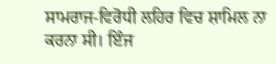ਸਾਮਰਾਜ-ਵਿਰੋਧੀ ਲਹਿਰ ਵਿਚ ਸ਼ਾਮਿਲ ਨਾ ਕਰਨਾ ਸੀ। ਇੰਜ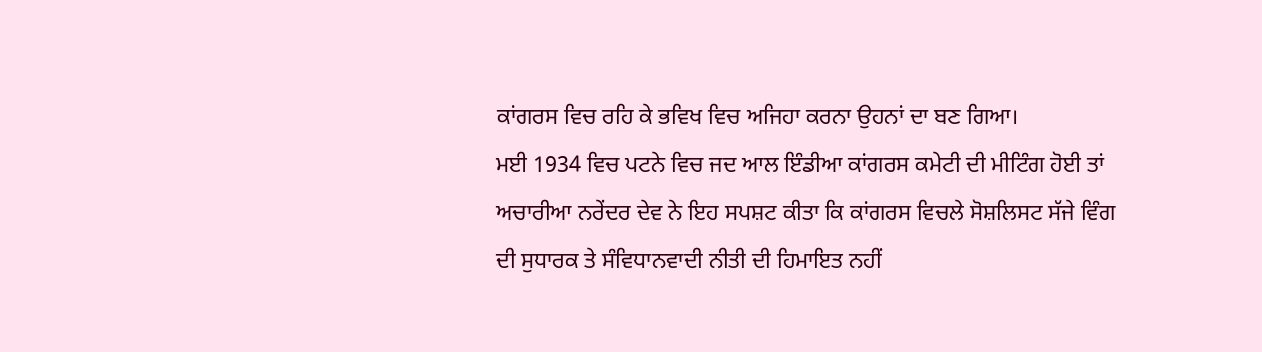ਕਾਂਗਰਸ ਵਿਚ ਰਹਿ ਕੇ ਭਵਿਖ ਵਿਚ ਅਜਿਹਾ ਕਰਨਾ ਉਹਨਾਂ ਦਾ ਬਣ ਗਿਆ।
ਮਈ 1934 ਵਿਚ ਪਟਨੇ ਵਿਚ ਜਦ ਆਲ ਇੰਡੀਆ ਕਾਂਗਰਸ ਕਮੇਟੀ ਦੀ ਮੀਟਿੰਗ ਹੋਈ ਤਾਂ ਅਚਾਰੀਆ ਨਰੇਂਦਰ ਦੇਵ ਨੇ ਇਹ ਸਪਸ਼ਟ ਕੀਤਾ ਕਿ ਕਾਂਗਰਸ ਵਿਚਲੇ ਸੋਸ਼ਲਿਸਟ ਸੱਜੇ ਵਿੰਗ ਦੀ ਸੁਧਾਰਕ ਤੇ ਸੰਵਿਧਾਨਵਾਦੀ ਨੀਤੀ ਦੀ ਹਿਮਾਇਤ ਨਹੀਂ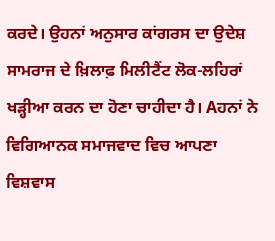ਕਰਦੇ। ਉਹਨਾਂ ਅਨੁਸਾਰ ਕਾਂਗਰਸ ਦਾ ਉਦੇਸ਼ ਸਾਮਰਾਜ ਦੇ ਖ਼ਿਲਾਫ਼ ਮਿਲੀਟੈਂਟ ਲੋਕ-ਲਹਿਰਾਂ ਖੜ੍ਹੀਆ ਕਰਨ ਦਾ ਹੋਣਾ ਚਾਹੀਦਾ ਹੈ। Aਹਨਾਂ ਨੇ ਵਿਗਿਆਨਕ ਸਮਾਜਵਾਦ ਵਿਚ ਆਪਣਾ ਵਿਸ਼ਵਾਸ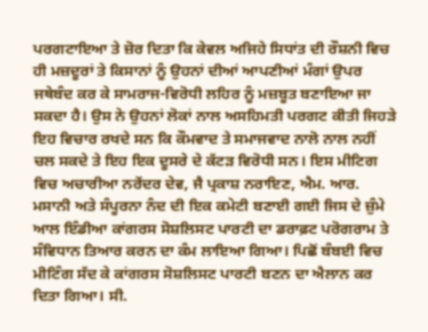ਪਰਗਟਾਇਆ ਤੇ ਜ਼ੋਰ ਦਿਤਾ ਕਿ ਕੇਵਲ ਅਜਿਹੇ ਸਿਧਾਂਤ ਦੀ ਰੌਸ਼ਨੀ ਵਿਚ ਹੀ ਮਜ਼ਦੂਰਾਂ ਤੇ ਕਿਸਾਨਾਂ ਨੂੰ ਉਹਨਾਂ ਦੀਆਂ ਆਪਣੀਆਂ ਮੰਗਾਂ ਉਪਰ ਜਥੇਬੰਦ ਕਰ ਕੇ ਸਾਮਰਾਜ-ਵਿਰੋਧੀ ਲਹਿਰ ਨੂੰ ਮਜ਼ਬੂਤ ਬਣਾਇਆ ਜਾ ਸਕਦਾ ਹੈ। ਉਸ ਨੇ ਉਹਨਾਂ ਲੋਕਾਂ ਨਾਲ ਅਸਹਿਮਤੀ ਪਰਗਟ ਕੀਤੀ ਜਿਹੜੇ ਇਹ ਵਿਚਾਰ ਰਖਦੇ ਸਨ ਕਿ ਕੌਮਵਾਦ ਤੇ ਸਮਾਜਵਾਦ ਨਾਲੋ ਨਾਲ ਨਹੀਂ ਚਲ ਸਕਦੇ ਤੇ ਇਹ ਇਕ ਦੂਸਰੇ ਦੇ ਕੱਟੜ ਵਿਰੋਧੀ ਸਨ। ਇਸ ਮੀਟਿਗ ਵਿਚ ਅਚਾਰੀਆ ਨਰੇਂਦਰ ਦੇਵ, ਜੈ ਪ੍ਰਕਾਸ਼ ਨਰਾਇਣ, ਐਮ. ਆਰ. ਮਸਾਨੀ ਅਤੇ ਸੰਪੂਰਨਾ ਨੰਦ ਦੀ ਇਕ ਕਮੇਟੀ ਬਣਾਈ ਗਈ ਜਿਸ ਦੇ ਜ਼ੁੰਮੇ ਆਲ ਇੰਡੀਆ ਕਾਂਗਰਸ ਸੋਸ਼ਲਿਸਟ ਪਾਰਟੀ ਦਾ ਡਰਾਫ਼ਟ ਪਰੋਗਰਾਮ ਤੇ ਸੰਵਿਧਾਨ ਤਿਆਰ ਕਰਨ ਦਾ ਕੰਮ ਲਾਇਆ ਗਿਆ। ਪਿਛੋਂ ਬੰਬਈ ਵਿਚ ਮੀਟਿੰਗ ਸੱਦ ਕੇ ਕਾਂਗਰਸ ਸੋਸ਼ਲਿਸਟ ਪਾਰਟੀ ਬਣਨ ਦਾ ਐਲਾਨ ਕਰ ਦਿਤਾ ਗਿਆ। ਸੀ.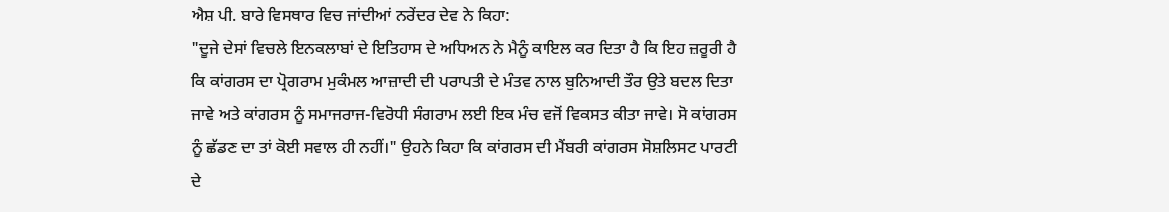ਐਸ਼ ਪੀ. ਬਾਰੇ ਵਿਸਥਾਰ ਵਿਚ ਜਾਂਦੀਆਂ ਨਰੇਂਦਰ ਦੇਵ ਨੇ ਕਿਹਾ:
"ਦੂਜੇ ਦੇਸਾਂ ਵਿਚਲੇ ਇਨਕਲਾਬਾਂ ਦੇ ਇਤਿਹਾਸ ਦੇ ਅਧਿਅਨ ਨੇ ਮੈਨੂੰ ਕਾਇਲ ਕਰ ਦਿਤਾ ਹੈ ਕਿ ਇਹ ਜ਼ਰੂਰੀ ਹੈ ਕਿ ਕਾਂਗਰਸ ਦਾ ਪ੍ਰੋਗਰਾਮ ਮੁਕੰਮਲ ਆਜ਼ਾਦੀ ਦੀ ਪਰਾਪਤੀ ਦੇ ਮੰਤਵ ਨਾਲ ਬੁਨਿਆਦੀ ਤੌਰ ਉਤੇ ਬਦਲ ਦਿਤਾ ਜਾਵੇ ਅਤੇ ਕਾਂਗਰਸ ਨੂੰ ਸਮਾਜਰਾਜ-ਵਿਰੋਧੀ ਸੰਗਰਾਮ ਲਈ ਇਕ ਮੰਚ ਵਜੋਂ ਵਿਕਸਤ ਕੀਤਾ ਜਾਵੇ। ਸੋ ਕਾਂਗਰਸ ਨੂੰ ਛੱਡਣ ਦਾ ਤਾਂ ਕੋਈ ਸਵਾਲ ਹੀ ਨਹੀਂ।" ਉਹਨੇ ਕਿਹਾ ਕਿ ਕਾਂਗਰਸ ਦੀ ਮੈਂਬਰੀ ਕਾਂਗਰਸ ਸੋਸ਼ਲਿਸਟ ਪਾਰਟੀ ਦੇ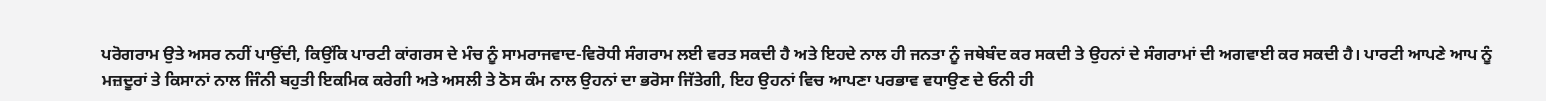ਪਰੋਗਰਾਮ ਉਤੇ ਅਸਰ ਨਹੀਂ ਪਾਉਂਦੀ, ਕਿਉਂਕਿ ਪਾਰਟੀ ਕਾਂਗਰਸ ਦੇ ਮੰਚ ਨੂੰ ਸਾਮਰਾਜਵਾਦ-ਵਿਰੋਧੀ ਸੰਗਰਾਮ ਲਈ ਵਰਤ ਸਕਦੀ ਹੈ ਅਤੇ ਇਹਦੇ ਨਾਲ ਹੀ ਜਨਤਾ ਨੂੰ ਜਥੇਬੰਦ ਕਰ ਸਕਦੀ ਤੇ ਉਹਨਾਂ ਦੇ ਸੰਗਰਾਮਾਂ ਦੀ ਅਗਵਾਈ ਕਰ ਸਕਦੀ ਹੈ। ਪਾਰਟੀ ਆਪਣੇ ਆਪ ਨੂੰ ਮਜ਼ਦੂਰਾਂ ਤੇ ਕਿਸਾਨਾਂ ਨਾਲ ਜਿੰਨੀ ਬਹੁਤੀ ਇਕਮਿਕ ਕਰੇਗੀ ਅਤੇ ਅਸਲੀ ਤੇ ਠੋਸ ਕੰਮ ਨਾਲ ਉਹਨਾਂ ਦਾ ਭਰੋਸਾ ਜਿੱਤੇਗੀ, ਇਹ ਉਹਨਾਂ ਵਿਚ ਆਪਣਾ ਪਰਭਾਵ ਵਧਾਉਣ ਦੇ ਓਨੀ ਹੀ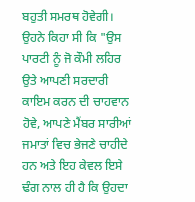ਬਹੁਤੀ ਸਮਰਥ ਹੋਵੇਗੀ। ਉਹਨੇ ਕਿਹਾ ਸੀ ਕਿ "ਉਸ ਪਾਰਟੀ ਨੂੰ ਜੋ ਕੌਮੀ ਲਹਿਰ ਉਤੇ ਆਪਣੀ ਸਰਦਾਰੀ ਕਾਇਮ ਕਰਨ ਦੀ ਚਾਹਵਾਨ ਹੋਵੇ, ਆਪਣੇ ਮੈਂਬਰ ਸਾਰੀਆਂ ਜਮਾਤਾਂ ਵਿਚ ਭੇਜਣੇ ਚਾਹੀਦੇ ਹਨ ਅਤੇ ਇਹ ਕੇਵਲ ਇਸੇ ਢੰਗ ਨਾਲ ਹੀ ਹੈ ਕਿ ਉਹਦਾ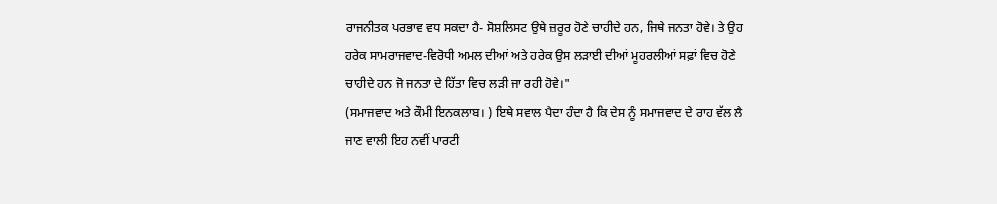ਰਾਜਨੀਤਕ ਪਰਭਾਵ ਵਧ ਸਕਦਾ ਹੈ- ਸੋਸ਼ਲਿਸਟ ਉਥੇ ਜ਼ਰੂਰ ਹੋਣੇ ਚਾਹੀਦੇ ਹਨ, ਜਿਥੇ ਜਨਤਾ ਹੋਵੇ। ਤੇ ਉਹ ਹਰੇਕ ਸਾਮਰਾਜਵਾਦ-ਵਿਰੋਧੀ ਅਮਲ ਦੀਆਂ ਅਤੇ ਹਰੇਕ ਉਸ ਲੜਾਈ ਦੀਆਂ ਮੂਹਰਲੀਆਂ ਸਫ਼ਾਂ ਵਿਚ ਹੋਣੇ ਚਾਹੀਦੇ ਹਨ ਜੋ ਜਨਤਾ ਦੇ ਹਿੱਤਾ ਵਿਚ ਲੜੀ ਜਾ ਰਹੀ ਹੋਵੇ।"
(ਸਮਾਜਵਾਦ ਅਤੇ ਕੌਮੀ ਇਨਕਲਾਬ। ) ਇਥੇ ਸਵਾਲ ਪੈਦਾ ਹੰਦਾ ਹੈ ਕਿ ਦੇਸ ਨੂੰ ਸਮਾਜਵਾਦ ਦੇ ਰਾਹ ਵੱਲ ਲੈ ਜਾਣ ਵਾਲੀ ਇਹ ਨਵੀਂ ਪਾਰਟੀ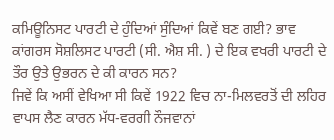ਕਮਿਊਨਿਸਟ ਪਾਰਟੀ ਦੇ ਹੁੰਦਿਆਂ ਸੁੰਦਿਆਂ ਕਿਵੇਂ ਬਣ ਗਈ? ਭਾਵ ਕਾਂਗਰਸ ਸੋਸ਼ਲਿਸਟ ਪਾਰਟੀ (ਸੀ. ਐਸ਼ ਸੀ. ) ਦੇ ਇਕ ਵਖਰੀ ਪਾਰਟੀ ਦੇ ਤੌਰ ਉਤੇ ਉਭਰਨ ਦੇ ਕੀ ਕਾਰਨ ਸਨ?
ਜਿਵੇਂ ਕਿ ਅਸੀਂ ਵੇਖਿਆ ਸੀ ਕਿਵੇਂ 1922 ਵਿਚ ਨਾ-ਮਿਲਵਰਤੋਂ ਦੀ ਲਹਿਰ ਵਾਪਸ ਲੈਣ ਕਾਰਨ ਮੱਧ-ਵਰਗੀ ਨੌਜਵਾਨਾਂ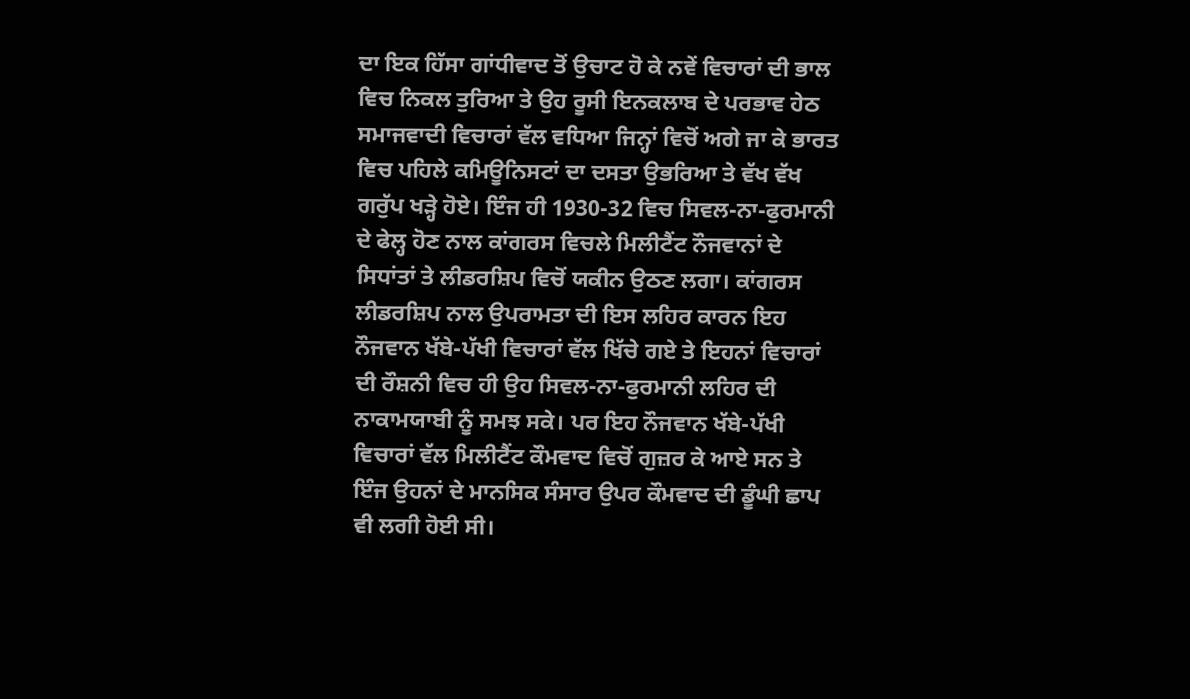ਦਾ ਇਕ ਹਿੱਸਾ ਗਾਂਧੀਵਾਦ ਤੋਂ ਉਚਾਟ ਹੋ ਕੇ ਨਵੇਂ ਵਿਚਾਰਾਂ ਦੀ ਭਾਲ ਵਿਚ ਨਿਕਲ ਤੁਰਿਆ ਤੇ ਉਹ ਰੂਸੀ ਇਨਕਲਾਬ ਦੇ ਪਰਭਾਵ ਹੇਠ ਸਮਾਜਵਾਦੀ ਵਿਚਾਰਾਂ ਵੱਲ ਵਧਿਆ ਜਿਨ੍ਹਾਂ ਵਿਚੋਂ ਅਗੇ ਜਾ ਕੇ ਭਾਰਤ ਵਿਚ ਪਹਿਲੇ ਕਮਿਊਨਿਸਟਾਂ ਦਾ ਦਸਤਾ ਉਭਰਿਆ ਤੇ ਵੱਖ ਵੱਖ ਗਰੁੱਪ ਖੜ੍ਹੇ ਹੋਏ। ਇੰਜ ਹੀ 1930-32 ਵਿਚ ਸਿਵਲ-ਨਾ-ਫੁਰਮਾਨੀ ਦੇ ਫੇਲ੍ਹ ਹੋਣ ਨਾਲ ਕਾਂਗਰਸ ਵਿਚਲੇ ਮਿਲੀਟੈਂਟ ਨੌਜਵਾਨਾਂ ਦੇ ਸਿਧਾਂਤਾਂ ਤੇ ਲੀਡਰਸ਼ਿਪ ਵਿਚੋਂ ਯਕੀਨ ਉਠਣ ਲਗਾ। ਕਾਂਗਰਸ ਲੀਡਰਸ਼ਿਪ ਨਾਲ ਉਪਰਾਮਤਾ ਦੀ ਇਸ ਲਹਿਰ ਕਾਰਨ ਇਹ ਨੌਜਵਾਨ ਖੱਬੇ-ਪੱਖੀ ਵਿਚਾਰਾਂ ਵੱਲ ਖਿੱਚੇ ਗਏ ਤੇ ਇਹਨਾਂ ਵਿਚਾਰਾਂ ਦੀ ਰੌਸ਼ਨੀ ਵਿਚ ਹੀ ਉਹ ਸਿਵਲ-ਨਾ-ਫੁਰਮਾਨੀ ਲਹਿਰ ਦੀ ਨਾਕਾਮਯਾਬੀ ਨੂੰ ਸਮਝ ਸਕੇ। ਪਰ ਇਹ ਨੌਜਵਾਨ ਖੱਬੇ-ਪੱਖੀ ਵਿਚਾਰਾਂ ਵੱਲ ਮਿਲੀਟੈਂਟ ਕੌਮਵਾਦ ਵਿਚੋਂ ਗੁਜ਼ਰ ਕੇ ਆਏ ਸਨ ਤੇ ਇੰਜ ਉਹਨਾਂ ਦੇ ਮਾਨਸਿਕ ਸੰਸਾਰ ਉਪਰ ਕੌਮਵਾਦ ਦੀ ਡੂੰਘੀ ਛਾਪ ਵੀ ਲਗੀ ਹੋਈ ਸੀ।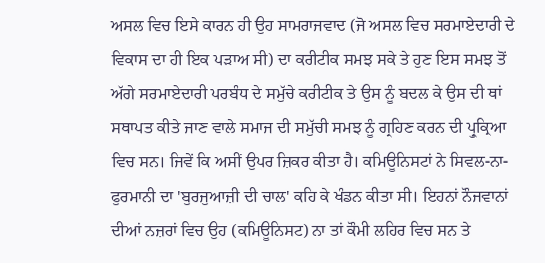ਅਸਲ ਵਿਚ ਇਸੇ ਕਾਰਨ ਹੀ ਉਹ ਸਾਮਰਾਜਵਾਦ (ਜੋ ਅਸਲ ਵਿਚ ਸਰਮਾਏਦਾਰੀ ਦੇ ਵਿਕਾਸ ਦਾ ਹੀ ਇਕ ਪੜਾਅ ਸੀ) ਦਾ ਕਰੀਟੀਕ ਸਮਝ ਸਕੇ ਤੇ ਹੁਣ ਇਸ ਸਮਝ ਤੋਂ ਅੱਗੇ ਸਰਮਾਏਦਾਰੀ ਪਰਬੰਧ ਦੇ ਸਮੁੱਚੇ ਕਰੀਟੀਕ ਤੇ ਉਸ ਨੂੰ ਬਦਲ ਕੇ ਉਸ ਦੀ ਥਾਂ ਸਥਾਪਤ ਕੀਤੇ ਜਾਣ ਵਾਲੇ ਸਮਾਜ ਦੀ ਸਮੁੱਚੀ ਸਮਝ ਨੂੰ ਗ੍ਰਹਿਣ ਕਰਨ ਦੀ ਪ੍ਰੁਕ੍ਰਿਆ ਵਿਚ ਸਨ। ਜਿਵੇਂ ਕਿ ਅਸੀਂ ਉਪਰ ਜ਼ਿਕਰ ਕੀਤਾ ਹੈ। ਕਮਿਊਨਿਸਟਾਂ ਨੇ ਸਿਵਲ-ਨਾ-ਫੁਰਮਾਨੀ ਦਾ 'ਬੁਰਜੁਆਜ਼ੀ ਦੀ ਚਾਲ' ਕਹਿ ਕੇ ਖੰਡਨ ਕੀਤਾ ਸੀ। ਇਹਨਾਂ ਨੌਜਵਾਨਾਂ ਦੀਆਂ ਨਜ਼ਰਾਂ ਵਿਚ ਉਹ (ਕਮਿਊਨਿਸਟ) ਨਾ ਤਾਂ ਕੌਮੀ ਲਹਿਰ ਵਿਚ ਸਨ ਤੇ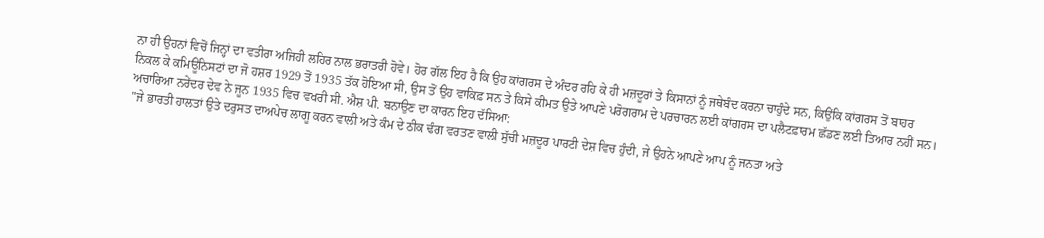ਨਾ ਹੀ ਉਹਨਾਂ ਵਿਚੋਂ ਜਿਨ੍ਹਾਂ ਦਾ ਵਤੀਰਾ ਅਜਿਹੀ ਲਹਿਰ ਨਾਲ ਭਰਾਤਰੀ ਹੋਵੇ। ਹੋਰ ਗੱਲ ਇਹ ਹੈ ਕਿ ਉਹ ਕਾਂਗਰਸ ਦੇ ਅੰਦਰ ਰਹਿ ਕੇ ਹੀ ਮਜ਼ਦੂਰਾਂ ਤੇ ਕਿਸਾਨਾਂ ਨੂੰ ਜਥੇਬੰਦ ਕਰਨਾ ਚਾਹੁੰਦੇ ਸਨ, ਕਿਉਂਕਿ ਕਾਂਗਰਸ ਤੋਂ ਬਾਹਰ ਨਿਕਲ ਕੇ ਕਮਿਊਨਿਸਟਾਂ ਦਾ ਜੋ ਹਸ਼ਰ 1929 ਤੋਂ 1935 ਤੱਕ ਹੋਇਆ ਸੀ, ਉਸ ਤੋਂ ਉਹ ਵਾਕਿਫ਼ ਸਨ ਤੇ ਕਿਸੇ ਕੀਮਤ ਉਤੇ ਆਪਣੇ ਪਰੋਗਰਾਮ ਦੇ ਪਰਚਾਰਨ ਲਈ ਕਾਂਗਰਸ ਦਾ ਪਲੈਟਫ਼ਾਰਮ ਛੱਡਣ ਲਈ ਤਿਆਰ ਨਹੀਂ ਸਨ। ਅਚਾਰਿਆ ਨਰੇਂਦਰ ਦੇਵ ਨੇ ਜੂਨ 1935 ਵਿਚ ਵਖਰੀ ਸੀ. ਐਸ਼ ਪੀ. ਬਨਾਉਣ ਦਾ ਕਾਰਨ ਇਹ ਦੱਸਿਆ:
"ਜੇ ਭਾਰਤੀ ਹਾਲਤਾਂ ਉਤੇ ਦਰੁਸਤ ਦਾਅਪੇਚ ਲਾਗੂ ਕਰਨ ਵਾਲੀ ਅਤੇ ਕੰਮ ਦੇ ਠੀਕ ਢੰਗ ਵਰਤਣ ਵਾਲੀ ਸੁੱਚੀ ਮਜ਼ਦੂਰ ਪਾਰਟੀ ਦੇਸ਼ ਵਿਚ ਹੁੰਦੀ, ਜੇ ਉਹਨੇ ਆਪਣੇ ਆਪ ਨੂੰ ਜਨਤਾ ਅਤੇ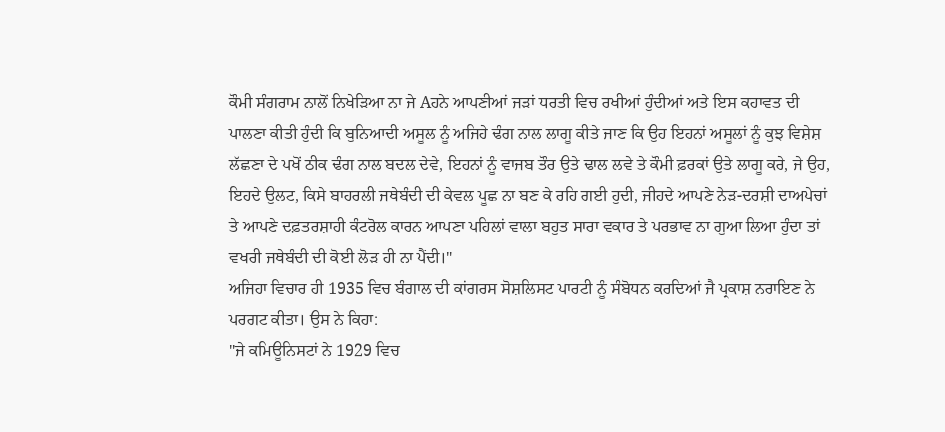ਕੌਮੀ ਸੰਗਰਾਮ ਨਾਲੋਂ ਨਿਖੇੜਿਆ ਨਾ ਜੇ Aਹਨੇ ਆਪਣੀਆਂ ਜੜਾਂ ਧਰਤੀ ਵਿਚ ਰਖੀਆਂ ਹੁੰਦੀਆਂ ਅਤੇ ਇਸ ਕਹਾਵਤ ਦੀ ਪਾਲਣਾ ਕੀਤੀ ਹੁੰਦੀ ਕਿ ਬੁਨਿਆਦੀ ਅਸੂਲ ਨੂੰ ਅਜਿਹੇ ਢੰਗ ਨਾਲ ਲਾਗੂ ਕੀਤੇ ਜਾਣ ਕਿ ਉਹ ਇਹਨਾਂ ਅਸੂਲਾਂ ਨੂੰ ਕੁਝ ਵਿਸ਼ੇਸ਼ ਲੱਛਣਾ ਦੇ ਪਖੋਂ ਠੀਕ ਢੰਗ ਨਾਲ ਬਦਲ ਦੇਵੇ, ਇਹਨਾਂ ਨੂੰ ਵਾਜਬ ਤੌਰ ਉਤੇ ਢਾਲ ਲਵੇ ਤੇ ਕੌਮੀ ਫ਼ਰਕਾਂ ਉਤੇ ਲਾਗੂ ਕਰੇ, ਜੇ ਉਹ, ਇਹਦੇ ਉਲਟ, ਕਿਸੇ ਬਾਹਰਲੀ ਜਥੇਬੰਦੀ ਦੀ ਕੇਵਲ ਪੂਛ ਨਾ ਬਣ ਕੇ ਰਹਿ ਗਈ ਹੁਦੀ, ਜੀਹਦੇ ਆਪਣੇ ਨੇੜ-ਦਰਸ਼ੀ ਦਾਅਪੇਚਾਂ ਤੇ ਆਪਣੇ ਦਫ਼ਤਰਸ਼ਾਹੀ ਕੰਟਰੋਲ ਕਾਰਨ ਆਪਣਾ ਪਹਿਲਾਂ ਵਾਲਾ ਬਹੁਤ ਸਾਰਾ ਵਕਾਰ ਤੇ ਪਰਭਾਵ ਨਾ ਗੁਆ ਲਿਆ ਹੁੰਦਾ ਤਾਂ ਵਖਰੀ ਜਥੇਬੰਦੀ ਦੀ ਕੋਈ ਲੋੜ ਹੀ ਨਾ ਪੈਂਦੀ।"
ਅਜਿਹਾ ਵਿਚਾਰ ਹੀ 1935 ਵਿਚ ਬੰਗਾਲ ਦੀ ਕਾਂਗਰਸ ਸੋਸ਼ਲਿਸਟ ਪਾਰਟੀ ਨੂੰ ਸੰਬੋਧਨ ਕਰਦਿਆਂ ਜੈ ਪ੍ਰਕਾਸ਼ ਨਰਾਇਣ ਨੇ ਪਰਗਟ ਕੀਤਾ। ਉਸ ਨੇ ਕਿਹਾ:
"ਜੇ ਕਮਿਊਨਿਸਟਾਂ ਨੇ 1929 ਵਿਚ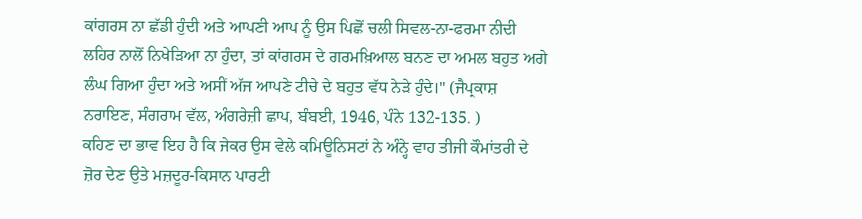ਕਾਂਗਰਸ ਨਾ ਛੱਡੀ ਹੁੰਦੀ ਅਤੇ ਆਪਣੀ ਆਪ ਨੂੰ ਉਸ ਪਿਛੋਂ ਚਲੀ ਸਿਵਲ-ਨਾ-ਫਰਮਾ ਨੀਦੀ ਲਹਿਰ ਨਾਲੋਂ ਨਿਖੇੜਿਆ ਨਾ ਹੁੰਦਾ, ਤਾਂ ਕਾਂਗਰਸ ਦੇ ਗਰਮਖ਼ਿਆਲ ਬਨਣ ਦਾ ਅਮਲ ਬਹੁਤ ਅਗੇ ਲੰਘ ਗਿਆ ਹੁੰਦਾ ਅਤੇ ਅਸੀਂ ਅੱਜ ਆਪਣੇ ਟੀਚੇ ਦੇ ਬਹੁਤ ਵੱਧ ਨੇੜੇ ਹੁੰਦੇ।" (ਜੈਪ੍ਰਕਾਸ਼ ਨਰਾਇਣ, ਸੰਗਰਾਮ ਵੱਲ, ਅੰਗਰੇਜ਼ੀ ਛਾਪ, ਬੰਬਈ, 1946, ਪੰਨੇ 132-135. )
ਕਹਿਣ ਦਾ ਭਾਵ ਇਹ ਹੈ ਕਿ ਜੇਕਰ ਉਸ ਵੇਲੇ ਕਮਿਊਨਿਸਟਾਂ ਨੇ ਅੰਨ੍ਹੇ ਵਾਹ ਤੀਜੀ ਕੌਮਾਂਤਰੀ ਦੇ ਜ਼ੋਰ ਦੇਣ ਉਤੇ ਮਜ਼ਦੂਰ-ਕਿਸਾਨ ਪਾਰਟੀ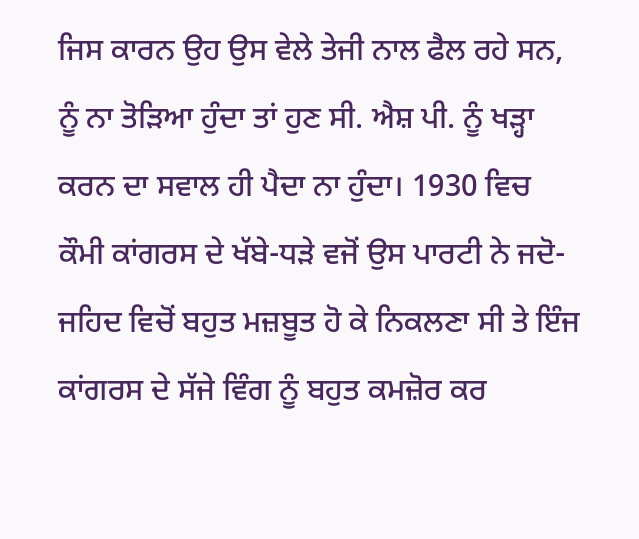ਜਿਸ ਕਾਰਨ ਉਹ ਉਸ ਵੇਲੇ ਤੇਜੀ ਨਾਲ ਫੈਲ ਰਹੇ ਸਨ, ਨੂੰ ਨਾ ਤੋੜਿਆ ਹੁੰਦਾ ਤਾਂ ਹੁਣ ਸੀ. ਐਸ਼ ਪੀ. ਨੂੰ ਖੜ੍ਹਾ ਕਰਨ ਦਾ ਸਵਾਲ ਹੀ ਪੈਦਾ ਨਾ ਹੁੰਦਾ। 1930 ਵਿਚ ਕੌਮੀ ਕਾਂਗਰਸ ਦੇ ਖੱਬੇ-ਧੜੇ ਵਜੋਂ ਉਸ ਪਾਰਟੀ ਨੇ ਜਦੋ-ਜਹਿਦ ਵਿਚੋਂ ਬਹੁਤ ਮਜ਼ਬੂਤ ਹੋ ਕੇ ਨਿਕਲਣਾ ਸੀ ਤੇ ਇੰਜ ਕਾਂਗਰਸ ਦੇ ਸੱਜੇ ਵਿੰਗ ਨੂੰ ਬਹੁਤ ਕਮਜ਼ੋਰ ਕਰ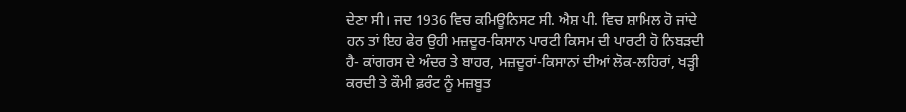ਦੇਣਾ ਸੀ। ਜਦ 1936 ਵਿਚ ਕਮਿਊਨਿਸਟ ਸੀ. ਐਸ਼ ਪੀ. ਵਿਚ ਸ਼ਾਮਿਲ ਹੋ ਜਾਂਦੇ ਹਨ ਤਾਂ ਇਹ ਫੇਰ ਉਹੀ ਮਜ਼ਦੂਰ-ਕਿਸਾਨ ਪਾਰਟੀ ਕਿਸਮ ਦੀ ਪਾਰਟੀ ਹੋ ਨਿਬੜਦੀ ਹੈ- ਕਾਂਗਰਸ ਦੇ ਅੰਦਰ ਤੇ ਬਾਹਰ, ਮਜ਼ਦੂਰਾਂ-ਕਿਸਾਨਾਂ ਦੀਆਂ ਲੋਕ-ਲਹਿਰਾਂ, ਖੜ੍ਹੀ ਕਰਦੀ ਤੇ ਕੌਮੀ ਫ਼ਰੰਟ ਨੂੰ ਮਜ਼ਬੂਤ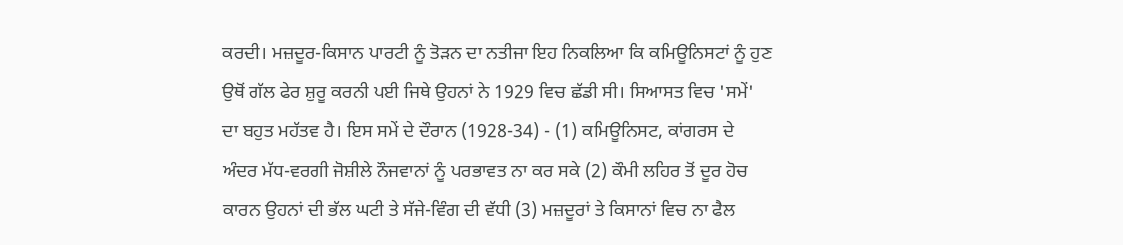ਕਰਦੀ। ਮਜ਼ਦੂਰ-ਕਿਸਾਨ ਪਾਰਟੀ ਨੂੰ ਤੋੜਨ ਦਾ ਨਤੀਜਾ ਇਹ ਨਿਕਲਿਆ ਕਿ ਕਮਿਊਨਿਸਟਾਂ ਨੂੰ ਹੁਣ ਉਥੋਂ ਗੱਲ ਫੇਰ ਸ਼ੁਰੂ ਕਰਨੀ ਪਈ ਜਿਥੇ ਉਹਨਾਂ ਨੇ 1929 ਵਿਚ ਛੱਡੀ ਸੀ। ਸਿਆਸਤ ਵਿਚ 'ਸਮੇਂ' ਦਾ ਬਹੁਤ ਮਹੱਤਵ ਹੈ। ਇਸ ਸਮੇਂ ਦੇ ਦੌਰਾਨ (1928-34) - (1) ਕਮਿਊਨਿਸਟ, ਕਾਂਗਰਸ ਦੇ ਅੰਦਰ ਮੱਧ-ਵਰਗੀ ਜੋਸ਼ੀਲੇ ਨੌਜਵਾਨਾਂ ਨੂੰ ਪਰਭਾਵਤ ਨਾ ਕਰ ਸਕੇ (2) ਕੌਮੀ ਲਹਿਰ ਤੋਂ ਦੂਰ ਹੋਚ ਕਾਰਨ ਉਹਨਾਂ ਦੀ ਭੱਲ ਘਟੀ ਤੇ ਸੱਜੇ-ਵਿੰਗ ਦੀ ਵੱਧੀ (3) ਮਜ਼ਦੂਰਾਂ ਤੇ ਕਿਸਾਨਾਂ ਵਿਚ ਨਾ ਫੈਲ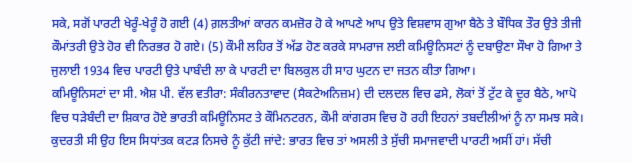ਸਕੇ, ਸਗੋਂ ਪਾਰਟੀ ਖੇਰੂੰ-ਖੇਰੂੰ ਹੋ ਗਈ (4) ਗ਼ਲਤੀਆਂ ਕਾਰਨ ਕਮਜ਼ੋਰ ਹੋ ਕੇ ਆਪਣੇ ਆਪ ਉਤੇ ਵਿਸ਼ਵਾਸ ਗੁਆ ਬੈਠੇ ਤੇ ਬੌਧਿਕ ਤੌਰ ਉਤੇ ਤੀਜੀ ਕੌਮਾਂਤਰੀ ਉਤੇ ਹੋਰ ਵੀ ਨਿਰਭਰ ਹੋ ਗਏ। (5) ਕੌਮੀ ਲਹਿਰ ਤੋਂ ਅੱਡ ਹੋਣ ਕਰਕੇ ਸਾਮਰਾਜ ਲਈ ਕਮਿਊਨਿਸਟਾਂ ਨੂੰ ਦਬਾਉਣਾ ਸੌਖਾ ਹੋ ਗਿਆ ਤੇ ਜੁਲਾਈ 1934 ਵਿਚ ਪਾਰਟੀ ਉਤੇ ਪਾਬੰਦੀ ਲਾ ਕੇ ਪਾਰਟੀ ਦਾ ਬਿਲਕੁਲ ਹੀ ਸਾਹ ਘੁਟਨ ਦਾ ਜਤਨ ਕੀਤਾ ਗਿਆ।
ਕਮਿਊਨਿਸਟਾਂ ਦਾ ਸੀ. ਐਸ਼ ਪੀ. ਵੱਲ ਵਤੀਰਾ: ਸੰਕੀਰਨਤਾਵਾਦ (ਸੈਕਟੇਅਨਿਜ਼ਮ) ਦੀ ਦਲਦਲ ਵਿਚ ਫਸੇ, ਲੋਕਾਂ ਤੋਂ ਟੁੱਟ ਕੇ ਦੂਰ ਬੈਠੇ, ਆਪੋ ਵਿਚ ਧੜੇਬੰਦੀ ਦਾ ਸ਼ਿਕਾਰ ਹੋਏ ਭਾਰਤੀ ਕਮਿਊਨਿਸਟ ਤੇ ਕੌਮਿਨਟਰਨ, ਕੌਮੀ ਕਾਂਗਰਸ ਵਿਚ ਹੋ ਰਹੀ ਇਹਨਾਂ ਤਬਦੀਲੀਆਂ ਨੂੰ ਨਾ ਸਮਝ ਸਕੇ। ਕੁਦਰਤੀ ਸੀ ਉਹ ਇਸ ਸਿਧਾਂਤਕ ਕਟੜ ਨਿਸਚੇ ਨੂੰ ਕੁੱਟੀ ਜਾਂਦੇ: ਭਾਰਤ ਵਿਚ ਤਾਂ ਅਸਲੀ ਤੇ ਸੁੱਚੀ ਸਮਾਜਵਾਦੀ ਪਾਰਟੀ ਅਸੀਂ ਹਾਂ। ਸੱਚੀ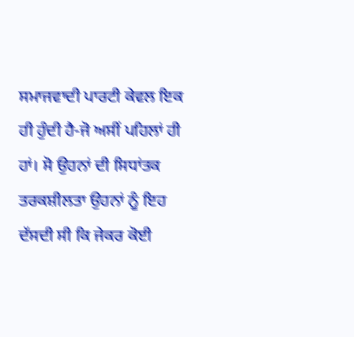ਸਮਾਜਵਾਦੀ ਪਾਰਟੀ ਕੇਵਲ ਇਕ ਹੀ ਹੁੰਦੀ ਹੈ-ਜੋ ਅਸੀਂ ਪਹਿਲਾਂ ਹੀ ਹਾਂ। ਸੋ ਉਹਨਾਂ ਦੀ ਸਿਧਾਂਤਕ ਤਰਕਸ਼ੀਲਤਾ ਉਹਨਾਂ ਨੂੰ ਇਹ ਦੱਸਦੀ ਸੀ ਕਿ ਜੇਕਰ ਕੋਈ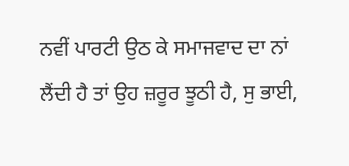ਨਵੀਂ ਪਾਰਟੀ ਉਠ ਕੇ ਸਮਾਜਵਾਦ ਦਾ ਨਾਂ ਲੈਂਦੀ ਹੈ ਤਾਂ ਉਹ ਜ਼ਰੂਰ ਝੂਠੀ ਹੈ, ਸੁ ਭਾਈ,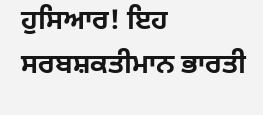ਹੁਸਿਆਰ! ਇਹ ਸਰਬਸ਼ਕਤੀਮਾਨ ਭਾਰਤੀ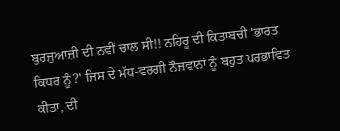ਬੁਰਜੁਆਜ਼ੀ ਦੀ ਨਵੀਂ ਚਾਲ ਸੀ!! ਨਹਿਰੂ ਦੀ ਕਿਤਾਬਚੀ 'ਭਾਰਤ ਕਿਧਰ ਨੂੰ?' ਜਿਸ ਦੇ ਮੱਧ-ਵਰਗੀ ਨੌਜਵਾਨਾਂ ਨੂੰ ਬਹੁਤ ਪਰਭਾਵਿਤ ਕੀਤਾ, ਦੀ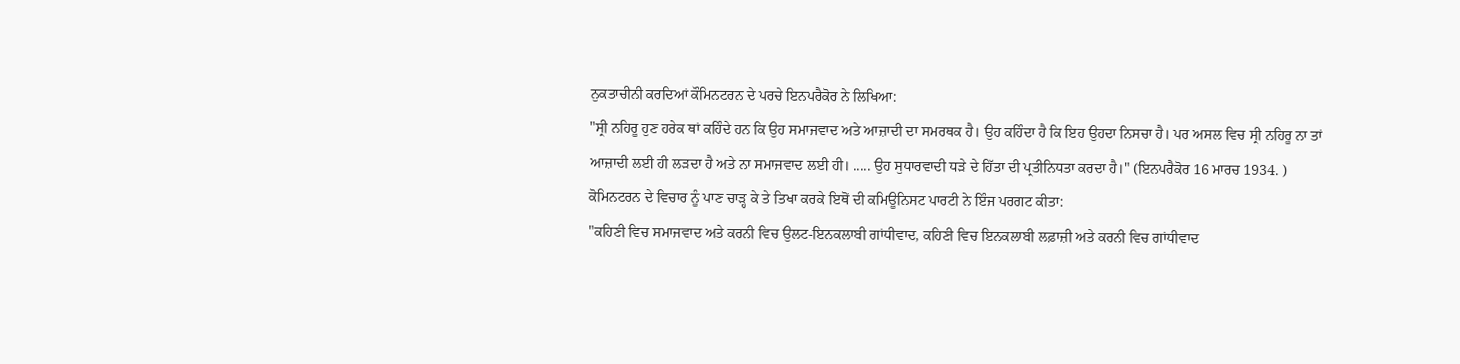ਨੁਕਤਾਚੀਨੀ ਕਰਦਿਆਂ ਕੌਮਿਨਟਰਨ ਦੇ ਪਰਚੇ ਇਨਪਰੈਕੋਰ ਨੇ ਲਿਖਿਆ:
"ਸ੍ਰੀ ਨਹਿਰੂ ਹੁਣ ਹਰੇਕ ਥਾਂ ਕਹਿੰਦੇ ਹਨ ਕਿ ਉਹ ਸਮਾਜਵਾਦ ਅਤੇ ਆਜ਼ਾਦੀ ਦਾ ਸਮਰਥਕ ਹੈ। ਉਹ ਕਹਿੰਦਾ ਹੈ ਕਿ ਇਹ ਉਹਦਾ ਨਿਸਚਾ ਹੈ। ਪਰ ਅਸਲ ਵਿਚ ਸ੍ਰੀ ਨਹਿਰੂ ਨਾ ਤਾਂ ਆਜ਼ਾਦੀ ਲਈ ਹੀ ਲੜਦਾ ਹੈ ਅਤੇ ਨਾ ਸਮਾਜਵਾਦ ਲਈ ਹੀ। ..... ਉਹ ਸੁਧਾਰਵਾਦੀ ਧੜੇ ਦੇ ਹਿੱਤਾ ਦੀ ਪ੍ਰਤੀਨਿਧਤਾ ਕਰਦਾ ਹੈ।" (ਇਨਪਰੈਕੋਰ 16 ਮਾਰਚ 1934. )
ਕੋਮਿਨਟਰਨ ਦੇ ਵਿਚਾਰ ਨੂੰ ਪਾਣ ਚਾੜ੍ਹ ਕੇ ਤੇ ਤਿਖਾ ਕਰਕੇ ਇਥੋਂ ਦੀ ਕਮਿਊਨਿਸਟ ਪਾਰਟੀ ਨੇ ਇੰਜ ਪਰਗਟ ਕੀਤਾ:
"ਕਹਿਣੀ ਵਿਚ ਸਮਾਜਵਾਦ ਅਤੇ ਕਰਨੀ ਵਿਚ ਉਲਟ-ਇਨਕਲਾਬੀ ਗਾਂਧੀਵਾਦ, ਕਹਿਣੀ ਵਿਚ ਇਨਕਲਾਬੀ ਲਫ਼ਾਜ਼ੀ ਅਤੇ ਕਰਨੀ ਵਿਚ ਗਾਂਧੀਵਾਦ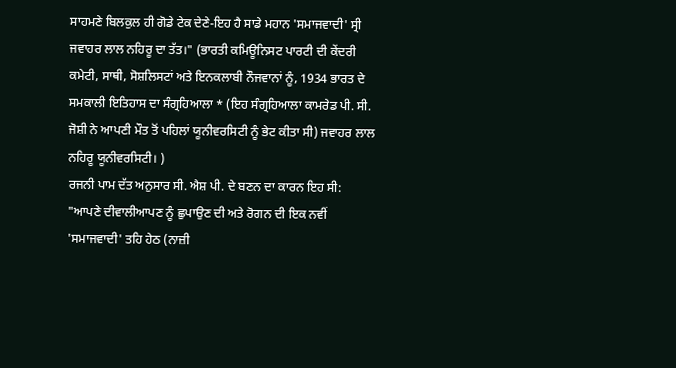ਸਾਹਮਣੇ ਬਿਲਕੁਲ ਹੀ ਗੋਡੇ ਟੇਕ ਦੇਣੇ-ਇਹ ਹੈ ਸਾਡੇ ਮਹਾਨ 'ਸਮਾਜਵਾਦੀ' ਸ੍ਰੀ ਜਵਾਹਰ ਲਾਲ ਨਹਿਰੂ ਦਾ ਤੱਤ।" (ਭਾਰਤੀ ਕਮਿਊਨਿਸਟ ਪਾਰਟੀ ਦੀ ਕੇਂਦਰੀ ਕਮੇਟੀ, ਸਾਥੀ, ਸੋਸ਼ਲਿਸਟਾਂ ਅਤੇ ਇਨਕਲਾਬੀ ਨੌਜਵਾਨਾਂ ਨੂੰ, 1934 ਭਾਰਤ ਦੇ ਸਮਕਾਲੀ ਇਤਿਹਾਸ ਦਾ ਸੰਗ੍ਰਹਿਆਲਾ * (ਇਹ ਸੰਗ੍ਰਹਿਆਲਾ ਕਾਮਰੇਡ ਪੀ. ਸੀ. ਜੋਸ਼ੀ ਨੇ ਆਪਣੀ ਮੌਤ ਤੋਂ ਪਹਿਲਾਂ ਯੂਨੀਵਰਸਿਟੀ ਨੂੰ ਭੇਟ ਕੀਤਾ ਸੀ) ਜਵਾਹਰ ਲਾਲ ਨਹਿਰੂ ਯੂਨੀਵਰਸਿਟੀ। )
ਰਜਨੀ ਪਾਮ ਦੱਤ ਅਨੁਸਾਰ ਸੀ. ਐਸ਼ ਪੀ. ਦੇ ਬਣਨ ਦਾ ਕਾਰਨ ਇਹ ਸੀ:
"ਆਪਣੇ ਦੀਵਾਲੀਆਪਣ ਨੂੰ ਛੁਪਾਉਣ ਦੀ ਅਤੇ ਰੋਗਨ ਦੀ ਇਕ ਨਵੀਂ 'ਸਮਾਜਵਾਦੀ' ਤਹਿ ਹੇਠ (ਨਾਜ਼ੀ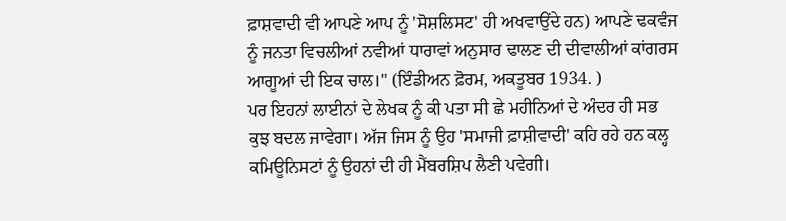ਫ਼ਾਸ਼ਵਾਦੀ ਵੀ ਆਪਣੇ ਆਪ ਨੂੰ 'ਸੋਸ਼ਲਿਸਟ' ਹੀ ਅਖਵਾਉਂਦੇ ਹਨ) ਆਪਣੇ ਢਕਵੰਜ ਨੂੰ ਜਨਤਾ ਵਿਚਲੀਆਂ ਨਵੀਆਂ ਧਾਰਾਵਾਂ ਅਨੁਸਾਰ ਢਾਲਣ ਦੀ ਦੀਵਾਲੀਆਂ ਕਾਂਗਰਸ ਆਗੂਆਂ ਦੀ ਇਕ ਚਾਲ।" (ਇੰਡੀਅਨ ਫ਼ੋਰਮ, ਅਕਤੂਬਰ 1934. )
ਪਰ ਇਹਨਾਂ ਲਾਈਨਾਂ ਦੇ ਲੇਖਕ ਨੂੰ ਕੀ ਪਤਾ ਸੀ ਛੇ ਮਹੀਨਿਆਂ ਦੇ ਅੰਦਰ ਹੀ ਸਭ ਕੁਝ ਬਦਲ ਜਾਵੇਗਾ। ਅੱਜ ਜਿਸ ਨੂੰ ਉਹ 'ਸਮਾਜੀ ਫ਼ਾਸ਼ੀਵਾਦੀ' ਕਹਿ ਰਹੇ ਹਨ ਕਲ੍ਹ ਕਮਿਊਨਿਸਟਾਂ ਨੂੰ ਉਹਨਾਂ ਦੀ ਹੀ ਮੈਂਬਰਸ਼ਿਪ ਲੈਣੀ ਪਵੇਗੀ।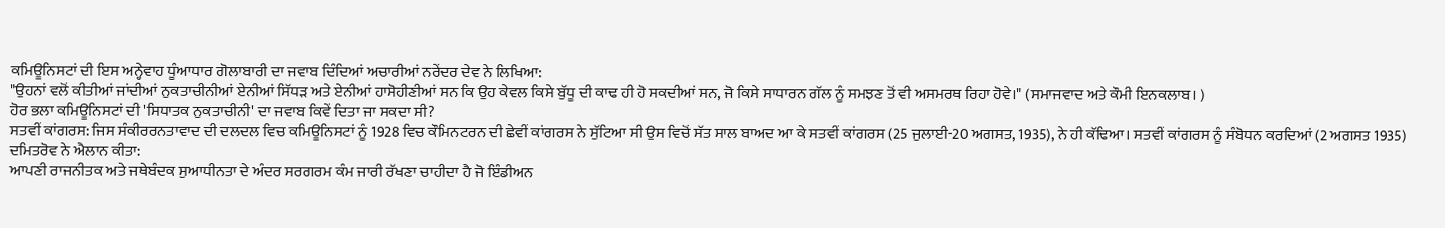ਕਮਿਊਨਿਸਟਾਂ ਦੀ ਇਸ ਅਨ੍ਹੇਵਾਹ ਧੂੰਆਧਾਰ ਗੋਲਾਬਾਰੀ ਦਾ ਜਵਾਬ ਦਿੰਦਿਆਂ ਅਚਾਰੀਆਂ ਨਰੇਂਦਰ ਦੇਵ ਨੇ ਲਿਖਿਆ:
"ਉਹਨਾਂ ਵਲੋਂ ਕੀਤੀਆਂ ਜਾਂਦੀਆਂ ਨੁਕਤਾਚੀਨੀਆਂ ਏਨੀਆਂ ਸਿੱਧੜ ਅਤੇ ਏਨੀਆਂ ਹਾਸੋਹੀਣੀਆਂ ਸਨ ਕਿ ਉਹ ਕੇਵਲ ਕਿਸੇ ਬੁੱਧੂ ਦੀ ਕਾਢ ਹੀ ਹੋ ਸਕਦੀਆਂ ਸਨ, ਜੋ ਕਿਸੇ ਸਾਧਾਰਨ ਗੱਲ ਨੂੰ ਸਮਝਣ ਤੋਂ ਵੀ ਅਸਮਰਥ ਰਿਹਾ ਹੋਵੇ।" (ਸਮਾਜਵਾਦ ਅਤੇ ਕੌਮੀ ਇਨਕਲਾਬ। )
ਹੋਰ ਭਲਾ ਕਮਿਊਨਿਸਟਾਂ ਦੀ 'ਸਿਧਾਤਕ ਨੁਕਤਾਚੀਨੀ' ਦਾ ਜਵਾਬ ਕਿਵੇਂ ਦਿਤਾ ਜਾ ਸਕਦਾ ਸੀ?
ਸਤਵੀਂ ਕਾਂਗਰਸ: ਜਿਸ ਸੰਕੀਰਰਨਤਾਵਾਦ ਦੀ ਦਲਦਲ ਵਿਚ ਕਮਿਊਨਿਸਟਾਂ ਨੂੰ 1928 ਵਿਚ ਕੌਮਿਨਟਰਨ ਦੀ ਛੇਵੀਂ ਕਾਂਗਰਸ ਨੇ ਸੁੱਟਿਆ ਸੀ ਉਸ ਵਿਚੋਂ ਸੱਤ ਸਾਲ ਬਾਅਦ ਆ ਕੇ ਸਤਵੀਂ ਕਾਂਗਰਸ (25 ਜੁਲਾਈ-20 ਅਗਸਤ, 1935), ਨੇ ਹੀ ਕੱਢਿਆ। ਸਤਵੀਂ ਕਾਂਗਰਸ ਨੂੰ ਸੰਬੋਧਨ ਕਰਦਿਆਂ (2 ਅਗਸਤ 1935) ਦਮਿਤਰੋਵ ਨੇ ਐਲਾਨ ਕੀਤਾ:
ਆਪਣੀ ਰਾਜਨੀਤਕ ਅਤੇ ਜਥੇਬੰਦਕ ਸੁਆਧੀਨਤਾ ਦੇ ਅੰਦਰ ਸਰਗਰਮ ਕੰਮ ਜਾਰੀ ਰੱਖਣਾ ਚਾਹੀਦਾ ਹੈ ਜੋ ਇੰਡੀਅਨ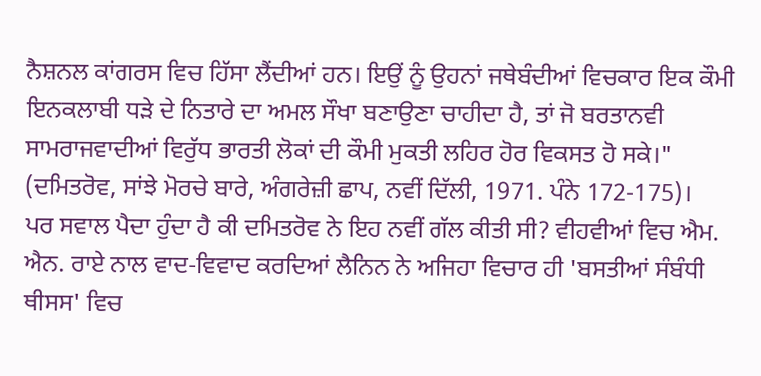ਨੈਸ਼ਨਲ ਕਾਂਗਰਸ ਵਿਚ ਹਿੱਸਾ ਲੈਂਦੀਆਂ ਹਨ। ਇਉਂ ਨੂੰ ਉਹਨਾਂ ਜਥੇਬੰਦੀਆਂ ਵਿਚਕਾਰ ਇਕ ਕੌਮੀ ਇਨਕਲਾਬੀ ਧੜੇ ਦੇ ਨਿਤਾਰੇ ਦਾ ਅਮਲ ਸੌਖਾ ਬਣਾਉਣਾ ਚਾਹੀਦਾ ਹੈ, ਤਾਂ ਜੋ ਬਰਤਾਨਵੀ ਸਾਮਰਾਜਵਾਦੀਆਂ ਵਿਰੁੱਧ ਭਾਰਤੀ ਲੋਕਾਂ ਦੀ ਕੌਮੀ ਮੁਕਤੀ ਲਹਿਰ ਹੋਰ ਵਿਕਸਤ ਹੋ ਸਕੇ।" (ਦਮਿਤਰੋਵ, ਸਾਂਝੇ ਮੋਰਚੇ ਬਾਰੇ, ਅੰਗਰੇਜ਼ੀ ਛਾਪ, ਨਵੀਂ ਦਿੱਲੀ, 1971. ਪੰਨੇ 172-175)।
ਪਰ ਸਵਾਲ ਪੈਦਾ ਹੁੰਦਾ ਹੈ ਕੀ ਦਮਿਤਰੋਵ ਨੇ ਇਹ ਨਵੀਂ ਗੱਲ ਕੀਤੀ ਸੀ? ਵੀਹਵੀਆਂ ਵਿਚ ਐਮ. ਐਨ. ਰਾਏ ਨਾਲ ਵਾਦ-ਵਿਵਾਦ ਕਰਦਿਆਂ ਲੈਨਿਨ ਨੇ ਅਜਿਹਾ ਵਿਚਾਰ ਹੀ 'ਬਸਤੀਆਂ ਸੰਬੰਧੀ ਥੀਸਸ' ਵਿਚ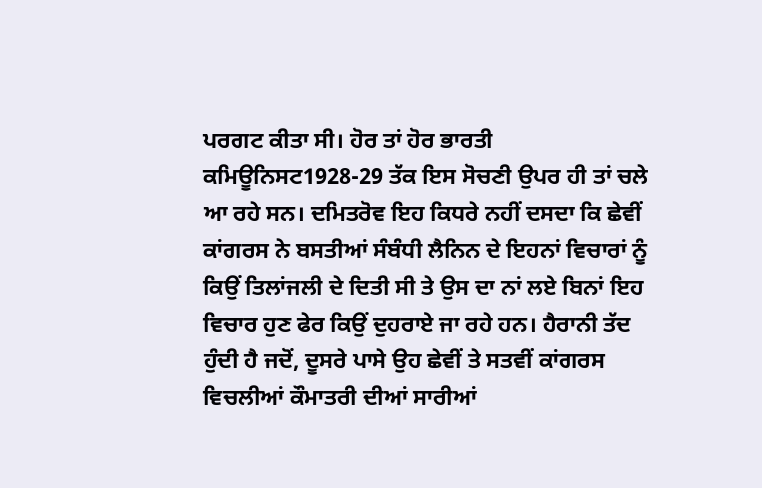ਪਰਗਟ ਕੀਤਾ ਸੀ। ਹੋਰ ਤਾਂ ਹੋਰ ਭਾਰਤੀ ਕਮਿਊਨਿਸਟ1928-29 ਤੱਕ ਇਸ ਸੋਚਣੀ ਉਪਰ ਹੀ ਤਾਂ ਚਲੇ ਆ ਰਹੇ ਸਨ। ਦਮਿਤਰੋਵ ਇਹ ਕਿਧਰੇ ਨਹੀਂ ਦਸਦਾ ਕਿ ਛੇਵੀਂ ਕਾਂਗਰਸ ਨੇ ਬਸਤੀਆਂ ਸੰਬੰਧੀ ਲੈਨਿਨ ਦੇ ਇਹਨਾਂ ਵਿਚਾਰਾਂ ਨੂੰ ਕਿਉਂ ਤਿਲਾਂਜਲੀ ਦੇ ਦਿਤੀ ਸੀ ਤੇ ਉਸ ਦਾ ਨਾਂ ਲਏ ਬਿਨਾਂ ਇਹ ਵਿਚਾਰ ਹੁਣ ਫੇਰ ਕਿਉਂ ਦੁਹਰਾਏ ਜਾ ਰਹੇ ਹਨ। ਹੈਰਾਨੀ ਤੱਦ ਹੁੰਦੀ ਹੈ ਜਦੋਂ, ਦੂਸਰੇ ਪਾਸੇ ਉਹ ਛੇਵੀਂ ਤੇ ਸਤਵੀਂ ਕਾਂਗਰਸ ਵਿਚਲੀਆਂ ਕੌਮਾਤਰੀ ਦੀਆਂ ਸਾਰੀਆਂ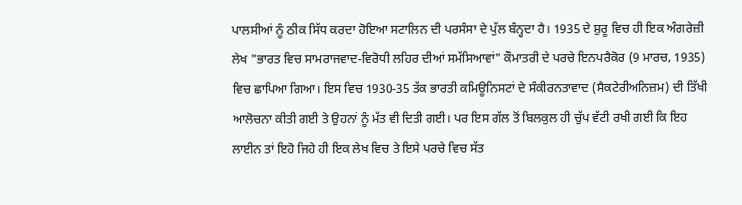ਪਾਲਸੀਆਂ ਨੂੰ ਠੀਕ ਸਿੱਧ ਕਰਦਾ ਹੋਇਆ ਸਟਾਲਿਨ ਦੀ ਪਰਸੰਸਾ ਦੇ ਪੁੱਲ ਬੰਨ੍ਹਦਾ ਹੈ। 1935 ਦੇ ਸ਼ੁਰੂ ਵਿਚ ਹੀ ਇਕ ਅੰਗਰੇਜ਼ੀ ਲੇਖ "ਭਾਰਤ ਵਿਚ ਸਾਮਰਾਜਵਾਦ-ਵਿਰੋਧੀ ਲਹਿਰ ਦੀਆਂ ਸਮੱਸਿਆਵਾਂ" ਕੌਮਾਤਰੀ ਦੇ ਪਰਚੇ ਇਨਪਰੈਕੋਰ (9 ਮਾਰਚ, 1935) ਵਿਚ ਛਾਪਿਆ ਗਿਆ। ਇਸ ਵਿਚ 1930-35 ਤੱਕ ਭਾਰਤੀ ਕਮਿਊਨਿਸਟਾਂ ਦੇ ਸੰਕੀਰਨਤਾਵਾਦ (ਸੈਕਟੇਰੀਅਨਿਜ਼ਮ) ਦੀ ਤਿੱਖੀ ਆਲੋਚਨਾ ਕੀਤੀ ਗਈ ਤੇ ਉਹਨਾਂ ਨੂੰ ਮੱਤ ਵੀ ਦਿਤੀ ਗਈ। ਪਰ ਇਸ ਗੱਲ ਤੋਂ ਬਿਲਕੁਲ ਹੀ ਚੁੱਪ ਵੱਟੀ ਰਖੀ ਗਈ ਕਿ ਇਹ ਲਾਈਨ ਤਾਂ ਇਹੋ ਜਿਹੇ ਹੀ ਇਕ ਲੇਖ ਵਿਚ ਤੇ ਇਸੇ ਪਰਚੇ ਵਿਚ ਸੱਤ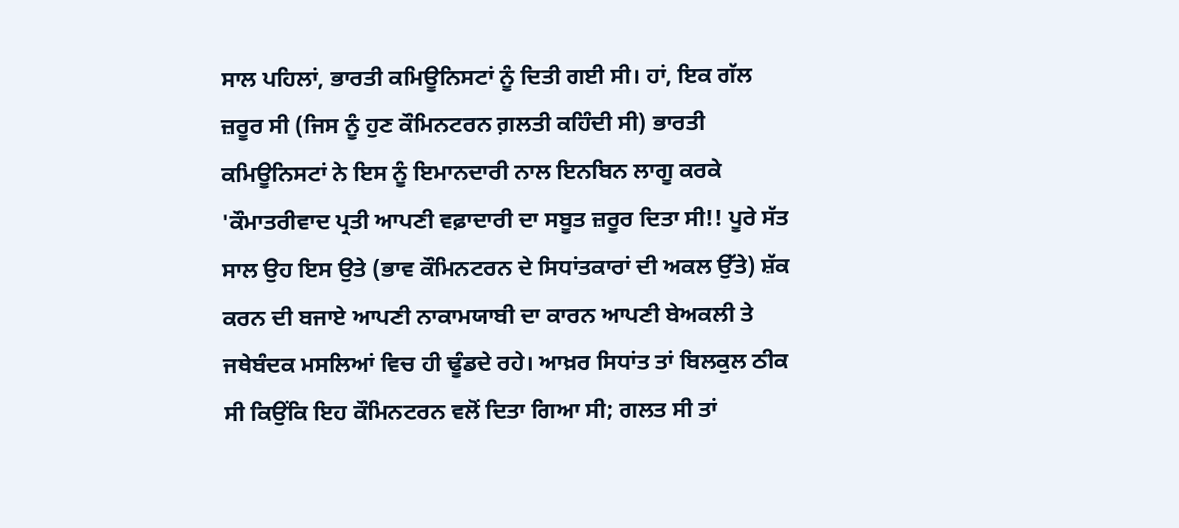ਸਾਲ ਪਹਿਲਾਂ, ਭਾਰਤੀ ਕਮਿਊਨਿਸਟਾਂ ਨੂੰ ਦਿਤੀ ਗਈ ਸੀ। ਹਾਂ, ਇਕ ਗੱਲ ਜ਼ਰੂਰ ਸੀ (ਜਿਸ ਨੂੰ ਹੁਣ ਕੌਮਿਨਟਰਨ ਗ਼ਲਤੀ ਕਹਿੰਦੀ ਸੀ) ਭਾਰਤੀ ਕਮਿਊਨਿਸਟਾਂ ਨੇ ਇਸ ਨੂੰ ਇਮਾਨਦਾਰੀ ਨਾਲ ਇਨਬਿਨ ਲਾਗੂ ਕਰਕੇ 'ਕੌਮਾਤਰੀਵਾਦ ਪ੍ਰਤੀ ਆਪਣੀ ਵਫ਼ਾਦਾਰੀ ਦਾ ਸਬੂਤ ਜ਼ਰੂਰ ਦਿਤਾ ਸੀ!! ਪੂਰੇ ਸੱਤ ਸਾਲ ਉਹ ਇਸ ਉਤੇ (ਭਾਵ ਕੌਮਿਨਟਰਨ ਦੇ ਸਿਧਾਂਤਕਾਰਾਂ ਦੀ ਅਕਲ ਉੱਤੇ) ਸ਼ੱਕ ਕਰਨ ਦੀ ਬਜਾਏ ਆਪਣੀ ਨਾਕਾਮਯਾਬੀ ਦਾ ਕਾਰਨ ਆਪਣੀ ਬੇਅਕਲੀ ਤੇ ਜਥੇਬੰਦਕ ਮਸਲਿਆਂ ਵਿਚ ਹੀ ਢੂੰਡਦੇ ਰਹੇ। ਆਖ਼ਰ ਸਿਧਾਂਤ ਤਾਂ ਬਿਲਕੁਲ ਠੀਕ ਸੀ ਕਿਉਂਕਿ ਇਹ ਕੌਮਿਨਟਰਨ ਵਲੋਂ ਦਿਤਾ ਗਿਆ ਸੀ; ਗਲਤ ਸੀ ਤਾਂ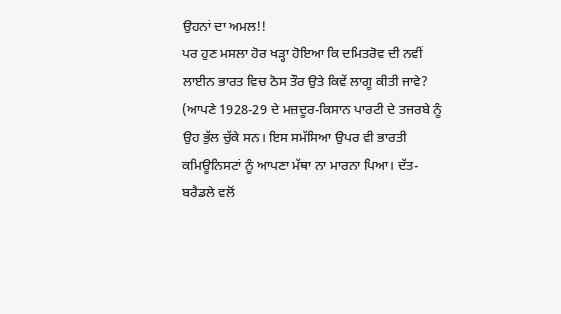ਉਹਨਾਂ ਦਾ ਅਮਲ!!
ਪਰ ਹੁਣ ਮਸਲਾ ਹੋਰ ਖੜ੍ਹਾ ਹੋਇਆ ਕਿ ਦਮਿਤਰੋਵ ਦੀ ਨਵੀਂ ਲਾਈਨ ਭਾਰਤ ਵਿਚ ਠੋਸ ਤੌਰ ਉਤੇ ਕਿਵੇਂ ਲਾਗੂ ਕੀਤੀ ਜਾਵੇ? (ਆਪਣੇ 1928-29 ਦੇ ਮਜ਼ਦੂਰ-ਕਿਸਾਨ ਪਾਰਟੀ ਦੇ ਤਜਰਬੇ ਨੂੰ ਉਹ ਭੁੱਲ ਚੁੱਕੇ ਸਨ। ਇਸ ਸਮੱਸਿਆ ਉਪਰ ਵੀ ਭਾਰਤੀ ਕਮਿਊਨਿਸਟਾਂ ਨੂੰ ਆਪਣਾ ਮੱਥਾ ਨਾ ਮਾਰਨਾ ਪਿਆ। ਦੱਤ-ਬਰੈਡਲੇ ਵਲੋਂ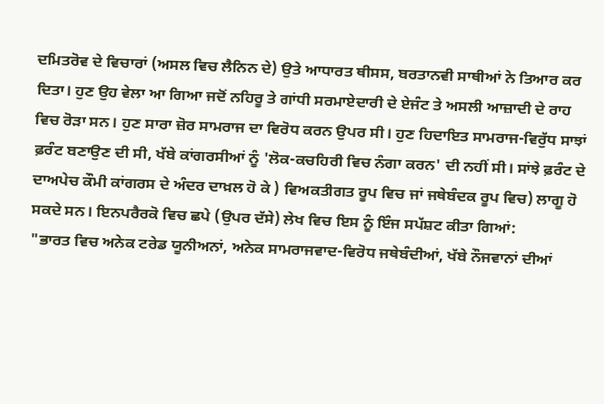ਦਮਿਤਰੋਵ ਦੇ ਵਿਚਾਰਾਂ (ਅਸਲ ਵਿਚ ਲੈਨਿਨ ਦੇ) ਉਤੇ ਆਧਾਰਤ ਥੀਸਸ, ਬਰਤਾਨਵੀ ਸਾਥੀਆਂ ਨੇ ਤਿਆਰ ਕਰ ਦਿਤਾ। ਹੁਣ ਉਹ ਵੇਲਾ ਆ ਗਿਆ ਜਦੋਂ ਨਹਿਰੂ ਤੇ ਗਾਂਧੀ ਸਰਮਾਏਦਾਰੀ ਦੇ ਏਜੰਟ ਤੇ ਅਸਲੀ ਆਜ਼ਾਦੀ ਦੇ ਰਾਹ ਵਿਚ ਰੋੜਾ ਸਨ। ਹੁਣ ਸਾਰਾ ਜ਼ੋਰ ਸਾਮਰਾਜ ਦਾ ਵਿਰੋਧ ਕਰਨ ਉਪਰ ਸੀ। ਹੁਣ ਹਿਦਾਇਤ ਸਾਮਰਾਜ-ਵਿਰੁੱਧ ਸਾਝਾਂ ਫ਼ਰੰਟ ਬਣਾਉਣ ਦੀ ਸੀ, ਖੱਬੇ ਕਾਂਗਰਸੀਆਂ ਨੂੰ 'ਲੋਕ-ਕਚਹਿਰੀ ਵਿਚ ਨੰਗਾ ਕਰਨ' ਦੀ ਨਹੀਂ ਸੀ। ਸਾਂਝੇ ਫ਼ਰੰਟ ਦੇ ਦਾਅਪੇਚ ਕੌਮੀ ਕਾਂਗਰਸ ਦੇ ਅੰਦਰ ਦਾਖ਼ਲ ਹੋ ਕੇ ) ਵਿਅਕਤੀਗਤ ਰੂਪ ਵਿਚ ਜਾਂ ਜਥੇਬੰਦਕ ਰੂਪ ਵਿਚ) ਲਾਗੂ ਹੋ ਸਕਦੇ ਸਨ। ਇਨਪਰੈਰਕੋ ਵਿਚ ਛਪੇ (ਉਪਰ ਦੱਸੇ) ਲੇਖ ਵਿਚ ਇਸ ਨੂੰ ਇੰਜ ਸਪੱਸ਼ਟ ਕੀਤਾ ਗਿਆਂ:
"ਭਾਰਤ ਵਿਚ ਅਨੇਕ ਟਰੇਡ ਯੂਨੀਅਨਾਂ, ਅਨੇਕ ਸਾਮਰਾਜਵਾਦ-ਵਿਰੋਧ ਜਥੇਬੰਦੀਆਂ, ਖੱਬੇ ਨੌਜਵਾਨਾਂ ਦੀਆਂ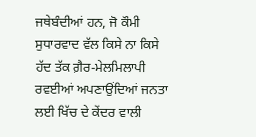ਜਥੇਬੰਦੀਆਂ ਹਨ, ਜੋ ਕੌਮੀ ਸੁਧਾਰਵਾਦ ਵੱਲ ਕਿਸੇ ਨਾ ਕਿਸੇ ਹੱਦ ਤੱਕ ਗ਼ੈਰ-ਮੇਲਮਿਲਾਪੀ ਰਵਈਆਂ ਅਪਣਾਉਂਦਿਆਂ ਜਨਤਾ ਲਈ ਖਿੱਚ ਦੇ ਕੇਂਦਰ ਵਾਲੀ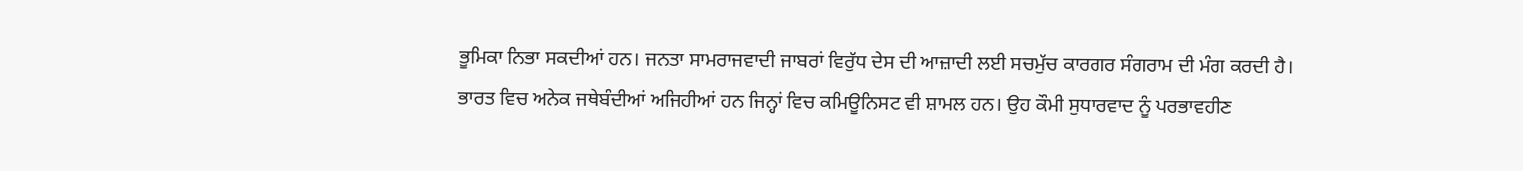ਭੂਮਿਕਾ ਨਿਭਾ ਸਕਦੀਆਂ ਹਨ। ਜਨਤਾ ਸਾਮਰਾਜਵਾਦੀ ਜਾਬਰਾਂ ਵਿਰੁੱਧ ਦੇਸ ਦੀ ਆਜ਼ਾਦੀ ਲਈ ਸਚਮੁੱਚ ਕਾਰਗਰ ਸੰਗਰਾਮ ਦੀ ਮੰਗ ਕਰਦੀ ਹੈ। ਭਾਰਤ ਵਿਚ ਅਨੇਕ ਜਥੇਬੰਦੀਆਂ ਅਜਿਹੀਆਂ ਹਨ ਜਿਨ੍ਹਾਂ ਵਿਚ ਕਮਿਊਨਿਸਟ ਵੀ ਸ਼ਾਮਲ ਹਨ। ਉਹ ਕੌਮੀ ਸੁਧਾਰਵਾਦ ਨੂੰ ਪਰਭਾਵਹੀਣ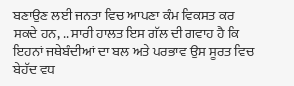ਬਣਾਉਣ ਲਈ ਜਨਤਾ ਵਿਚ ਆਪਣਾ ਕੰਮ ਵਿਕਸਤ ਕਰ ਸਕਦੇ ਹਨ, .. ਸਾਰੀ ਹਾਲਤ ਇਸ ਗੱਲ ਦੀ ਗਵਾਹ ਹੈ ਕਿ ਇਹਨਾਂ ਜਥੇਬੰਦੀਆਂ ਦਾ ਬਲ ਅਤੇ ਪਰਭਾਵ ਉਸ ਸੂਰਤ ਵਿਚ ਬੇਹੱਦ ਵਧ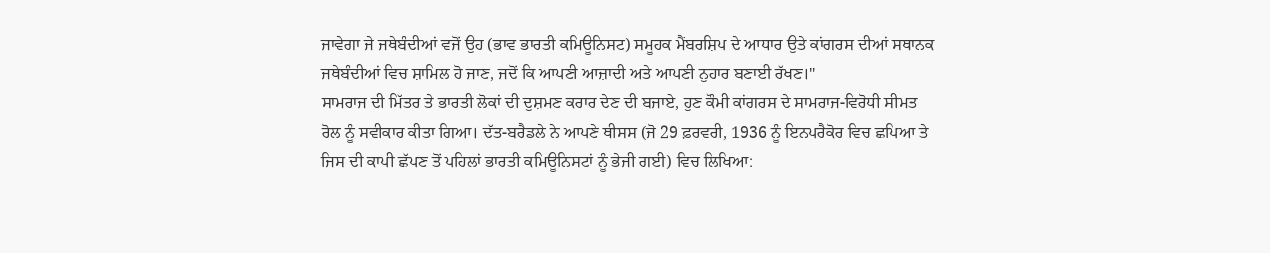ਜਾਵੇਗਾ ਜੇ ਜਥੇਬੰਦੀਆਂ ਵਜੋਂ ਉਹ (ਭਾਵ ਭਾਰਤੀ ਕਮਿਊਨਿਸਟ) ਸਮੂਹਕ ਮੈਂਬਰਸ਼ਿਪ ਦੇ ਆਧਾਰ ਉਤੇ ਕਾਂਗਰਸ ਦੀਆਂ ਸਥਾਨਕ ਜਥੇਬੰਦੀਆਂ ਵਿਚ ਸ਼ਾਮਿਲ ਹੋ ਜਾਣ, ਜਦੋਂ ਕਿ ਆਪਣੀ ਆਜ਼ਾਦੀ ਅਤੇ ਆਪਣੀ ਨੁਹਾਰ ਬਣਾਈ ਰੱਖਣ।"
ਸਾਮਰਾਜ ਦੀ ਮਿੱਤਰ ਤੇ ਭਾਰਤੀ ਲੋਕਾਂ ਦੀ ਦੁਸ਼ਮਣ ਕਰਾਰ ਦੇਣ ਦੀ ਬਜਾਏ, ਹੁਣ ਕੌਮੀ ਕਾਂਗਰਸ ਦੇ ਸਾਮਰਾਜ-ਵਿਰੋਧੀ ਸੀਮਤ ਰੋਲ ਨੂੰ ਸਵੀਕਾਰ ਕੀਤਾ ਗਿਆ। ਦੱਤ-ਬਰੈਡਲੇ ਨੇ ਆਪਣੇ ਥੀਸਸ (ਜੋ 29 ਫ਼ਰਵਰੀ, 1936 ਨੂੰ ਇਨਪਰੈਕੋਰ ਵਿਚ ਛਪਿਆ ਤੇ ਜਿਸ ਦੀ ਕਾਪੀ ਛੱਪਣ ਤੋਂ ਪਹਿਲਾਂ ਭਾਰਤੀ ਕਮਿਊਨਿਸਟਾਂ ਨੂੰ ਭੇਜੀ ਗਈ) ਵਿਚ ਲਿਖਿਆ: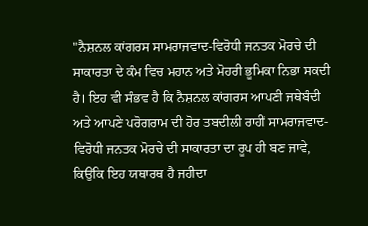"ਨੈਸ਼ਨਲ ਕਾਂਗਰਸ ਸਾਮਰਾਜਵਾਦ-ਵਿਰੋਧੀ ਜਨਤਕ ਮੋਰਚੇ ਦੀ ਸਾਕਾਰਤਾ ਦੇ ਕੰਮ ਵਿਚ ਮਹਾਨ ਅਤੇ ਮੋਹਰੀ ਭੂਮਿਕਾ ਨਿਭਾ ਸਕਦੀ ਹੈ। ਇਹ ਵੀ ਸੰਭਵ ਹੈ ਕਿ ਨੈਸ਼ਨਲ ਕਾਂਗਰਸ ਆਪਣੀ ਜਥੇਬੰਦੀ ਅਤੇ ਆਪਣੇ ਪਰੋਗਰਾਮ ਦੀ ਹੋਰ ਤਬਦੀਲੀ ਰਾਹੀਂ ਸਾਮਰਾਜਵਾਦ-ਵਿਰੋਧੀ ਜਨਤਕ ਮੋਰਚੇ ਦੀ ਸਾਕਾਰਤਾ ਦਾ ਰੂਪ ਹੀ ਬਣ ਜਾਵੇ, ਕਿਉਂਕਿ ਇਹ ਯਥਾਰਥ ਹੈ ਜਹੀਦਾ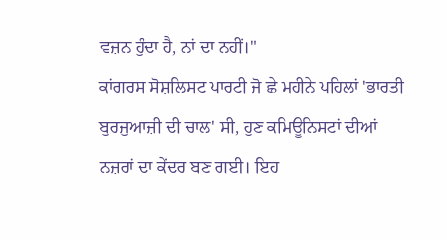ਵਜ਼ਨ ਹੁੰਦਾ ਹੈ, ਨਾਂ ਦਾ ਨਹੀਂ।"
ਕਾਂਗਰਸ ਸੋਸ਼ਲਿਸਟ ਪਾਰਟੀ ਜੋ ਛੇ ਮਹੀਨੇ ਪਹਿਲਾਂ 'ਭਾਰਤੀ ਬੁਰਜੁਆਜ਼ੀ ਦੀ ਚਾਲ' ਸੀ, ਹੁਣ ਕਮਿਊਨਿਸਟਾਂ ਦੀਆਂ ਨਜ਼ਰਾਂ ਦਾ ਕੇਂਦਰ ਬਣ ਗਈ। ਇਹ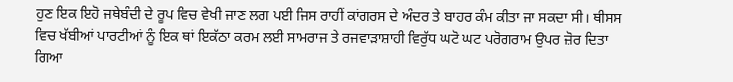ਹੁਣ ਇਕ ਇਹੋ ਜਥੇਬੰਦੀ ਦੇ ਰੂਪ ਵਿਚ ਵੇਖੀ ਜਾਣ ਲਗ ਪਈ ਜਿਸ ਰਾਹੀਂ ਕਾਂਗਰਸ ਦੇ ਅੰਦਰ ਤੇ ਬਾਹਰ ਕੰਮ ਕੀਤਾ ਜਾ ਸਕਦਾ ਸੀ। ਥੀਸਸ ਵਿਚ ਖੱਬੀਆਂ ਪਾਰਟੀਆਂ ਨੂੰ ਇਕ ਥਾਂ ਇਕੱਠਾ ਕਰਮ ਲਈ ਸਾਮਰਾਜ ਤੇ ਰਜਵਾੜਾਸ਼ਾਹੀ ਵਿਰੁੱਧ ਘਟੋ ਘਟ ਪਰੋਗਰਾਮ ਉਪਰ ਜ਼ੋਰ ਦਿਤਾ ਗਿਆ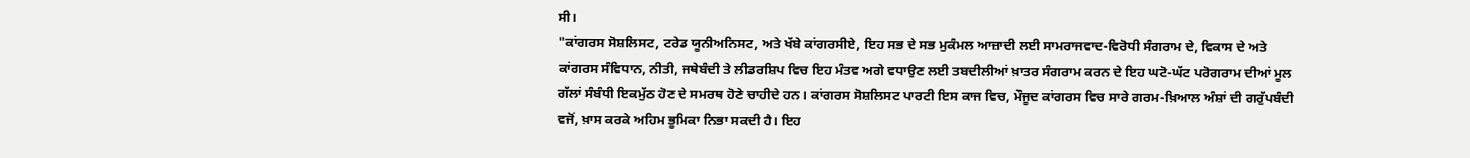ਸੀ।
"ਕਾਂਗਰਸ ਸੋਸ਼ਲਿਸਟ, ਟਰੇਡ ਯੂਨੀਅਨਿਸਟ, ਅਤੇ ਖੱਬੇ ਕਾਂਗਰਸੀਏ, ਇਹ ਸਭ ਦੇ ਸਭ ਮੁਕੰਮਲ ਆਜ਼ਾਦੀ ਲਈ ਸਾਮਰਾਜਵਾਦ-ਵਿਰੋਧੀ ਸੰਗਰਾਮ ਦੇ, ਵਿਕਾਸ ਦੇ ਅਤੇ ਕਾਂਗਰਸ ਸੰਵਿਧਾਨ, ਨੀਤੀ, ਜਥੇਬੰਦੀ ਤੇ ਲੀਡਰਸ਼ਿਪ ਵਿਚ ਇਹ ਮੰਤਵ ਅਗੇ ਵਧਾਉਣ ਲਈ ਤਬਦੀਲੀਆਂ ਖ਼ਾਤਰ ਸੰਗਰਾਮ ਕਰਨ ਦੇ ਇਹ ਘਟੋ-ਘੱਟ ਪਰੋਗਰਾਮ ਦੀਆਂ ਮੂਲ ਗੱਲਾਂ ਸੰਬੰਧੀ ਇਕਮੁੱਠ ਹੋਣ ਦੇ ਸਮਰਥ ਹੋਣੇ ਚਾਹੀਦੇ ਹਨ। ਕਾਂਗਰਸ ਸੋਸ਼ਲਿਸਟ ਪਾਰਟੀ ਇਸ ਕਾਜ ਵਿਚ, ਮੌਜੂਦ ਕਾਂਗਰਸ ਵਿਚ ਸਾਰੇ ਗਰਮ-ਖ਼ਿਆਲ ਅੰਸ਼ਾਂ ਦੀ ਗਰੁੱਪਬੰਦੀ ਵਜੋਂ, ਖ਼ਾਸ ਕਰਕੇ ਅਹਿਮ ਭੂਮਿਕਾ ਨਿਭਾ ਸਕਦੀ ਹੈ। ਇਹ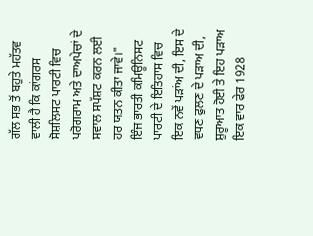ਗੱਲ ਸਭ ਤੋਂ ਬਹੁਤੇ ਮਹੱਤਵ ਵਾਲੀ ਹੈ ਕਿ ਕਾਂਗਰਸ ਸੋਸ਼ਲਿਸਟ ਪਾਰਟੀ ਵਿਚ ਪਰੋਗਰਾਮ ਅਤੇ ਦਾਅਪੇਚਾਂ ਦੇ ਸਵਾਲ ਸਪੱਸ਼ਟ ਕਰਨ ਲਈ ਹਰ ਯਤਨ ਕੀਤਾ ਜਾਵੇ।"
ਇੰਜ ਭਾਰਤੀ ਕਮਿਊਨਿਸਟ ਪਾਰਟੀ ਦੇ ਇਤਿਹਾਸ ਵਿਚ ਇਕ ਨਵੇਂ ਪੜਾਂਅ ਦੀ, ਇਸ ਦੇ ਵਧਣ ਫੁਲਣ ਦੇ ਪੜਾਅ ਦੀ, ਸ਼ੁਰੂਆਤ ਹੋਈ ਤੇ ਇਹ ਪੜਾਅ ਇਕ ਵਾਰ ਫੇਰ 1928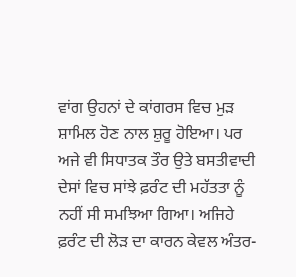ਵਾਂਗ ਉਹਨਾਂ ਦੇ ਕਾਂਗਰਸ ਵਿਚ ਮੁੜ ਸ਼ਾਮਿਲ ਹੋਣ ਨਾਲ ਸ਼ੁਰੂ ਹੋਇਆ। ਪਰ ਅਜੇ ਵੀ ਸਿਧਾਤਕ ਤੌਰ ਉਤੇ ਬਸਤੀਵਾਦੀ ਦੇਸਾਂ ਵਿਚ ਸਾਂਝੇ ਫ਼ਰੰਟ ਦੀ ਮਹੱਤਤਾ ਨੂੰ ਨਹੀਂ ਸੀ ਸਮਝਿਆ ਗਿਆ। ਅਜਿਹੇ ਫ਼ਰੰਟ ਦੀ ਲੋੜ ਦਾ ਕਾਰਨ ਕੇਵਲ ਅੰਤਰ-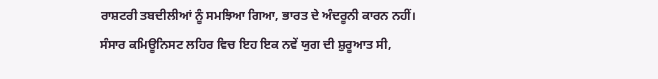ਰਾਸ਼ਟਰੀ ਤਬਦੀਲੀਆਂ ਨੂੰ ਸਮਝਿਆ ਗਿਆ, ਭਾਰਤ ਦੇ ਅੰਦਰੂਨੀ ਕਾਰਨ ਨਹੀਂ। ਸੰਸਾਰ ਕਮਿਊਨਿਸਟ ਲਹਿਰ ਵਿਚ ਇਹ ਇਕ ਨਵੇਂ ਯੁਗ ਦੀ ਸ਼ੁਰੂਆਤ ਸੀ,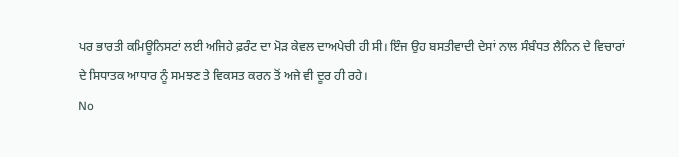ਪਰ ਭਾਰਤੀ ਕਮਿਊਨਿਸਟਾਂ ਲਈ ਅਜਿਹੇ ਫ਼ਰੰਟ ਦਾ ਮੋੜ ਕੇਵਲ ਦਾਅਪੇਚੀ ਹੀ ਸੀ। ਇੰਜ ਉਹ ਬਸਤੀਵਾਦੀ ਦੇਸਾਂ ਨਾਲ ਸੰਬੰਧਤ ਲੈਨਿਨ ਦੇ ਵਿਚਾਰਾਂ ਦੇ ਸਿਧਾਤਕ ਆਧਾਰ ਨੂੰ ਸਮਝਣ ਤੇ ਵਿਕਸਤ ਕਰਨ ਤੋਂ ਅਜੇ ਵੀ ਦੂਰ ਹੀ ਰਹੇ।
No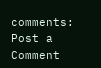comments:
Post a Comment